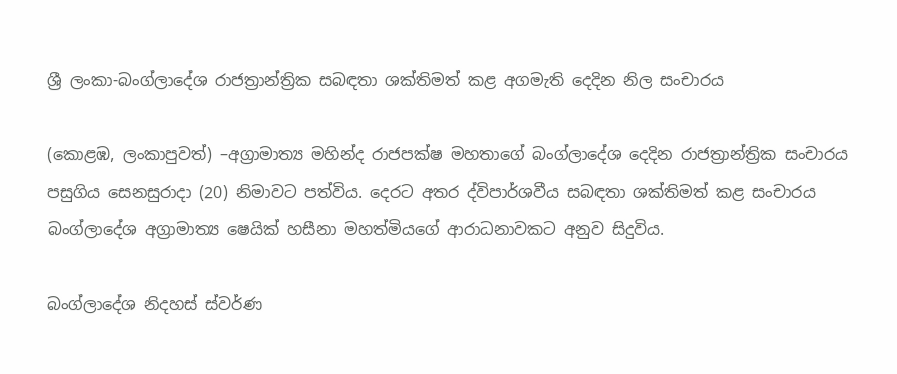ශ්‍රී ලංකා-බංග්ලාදේශ රාජත්‍රාන්ත්‍රික සබඳතා ශක්තිමත් කළ අගමැති දෙදින නිල සංචාරය

(කොළඹ, ලංකාපුවත්) –අග්‍රාමාත්‍ය මහින්ද රාජපක්ෂ මහතාගේ බංග්ලාදේශ දෙදින රාජත්‍රාන්ත්‍රික සංචාරය පසුගිය සෙනසුරාදා (20) නිමාවට පත්විය. දෙරට අතර ද්විපාර්ශවීය සබඳතා ශක්තිමත් කළ සංචාරය බංග්ලාදේශ අග්‍රාමාත්‍ය ෂෙයික් හසීනා මහත්මියගේ ආරාධනාවකට අනුව සිදුවිය.

බංග්ලාදේශ නිදහස් ස්වර්ණ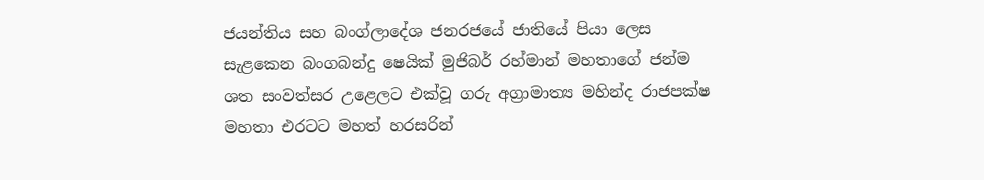ජයන්තිය සහ බංග්ලාදේශ ජනරජයේ ජාතියේ පියා ලෙස සැළකෙන බංගබන්දු ෂෙයික් මුජිබර් රහ්මාන් මහතාගේ ජන්ම ශත සංවත්සර උළෙලට එක්වූ ගරු අග්‍රාමාත්‍ය මහින්ද රාජපක්ෂ මහතා එරටට මහත් හරසරින්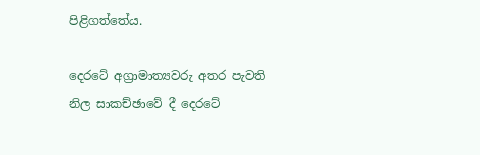පිළිගත්තේය.

දෙරටේ අග්‍රාමාත්‍යවරු අතර පැවති නිල සාකච්ඡාවේ දී දෙරටේ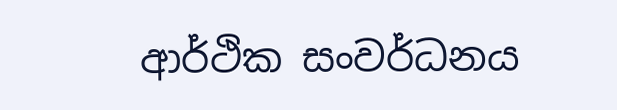ආර්ථික සංවර්ධනය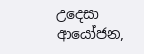උදෙසා ආයෝජන,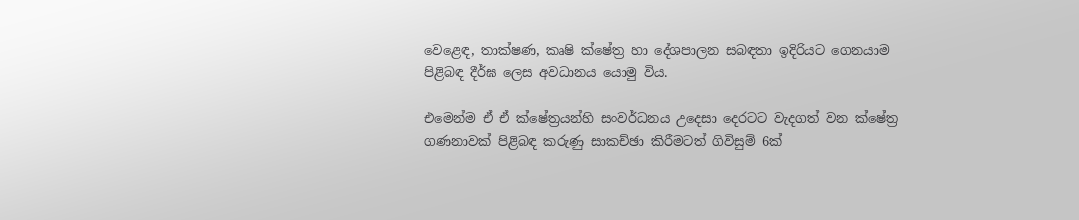වෙළෙඳ, තාක්ෂණ, කෘෂි ක්ෂේත්‍ර හා දේශපාලන සබඳතා ඉදිරියට ගෙනයාම පිළිබඳ දීර්ඝ ලෙස අවධානය යොමු විය.

එමෙන්ම ඒ ඒ ක්ෂේත්‍රයන්හි සංවර්ධනය උදෙසා දෙරටට වැදගත් වන ක්ෂේත්‍ර ගණනාවක් පිළිබඳ කරුණු සාකච්ඡා කිරීමටත් ගිවිසුම් 6ක්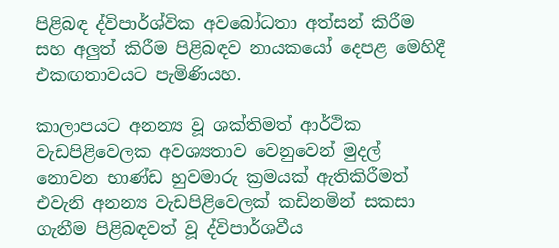පිළිබඳ ද්විපාර්ශ්වික අවබෝධතා අත්සන් කිරීම සහ අලුත් කිරීම පිළිබඳව නායකයෝ දෙපළ මෙහිදී එකඟතාවයට පැමිණියහ.

කාලාපයට අනන්‍ය වූ ශක්තිමත් ආර්ථික වැඩපිළිවෙලක අවශ්‍යතාව වෙනුවෙන් මුදල් නොවන භාණ්ඩ හුවමාරු ක්‍රමයක් ඇතිකිරීමත් එවැනි අනන්‍ය වැඩපිළිවෙලක් කඩිනමින් සකසා ගැනීම පිළිබඳවත් වූ ද්විපාර්ශවීය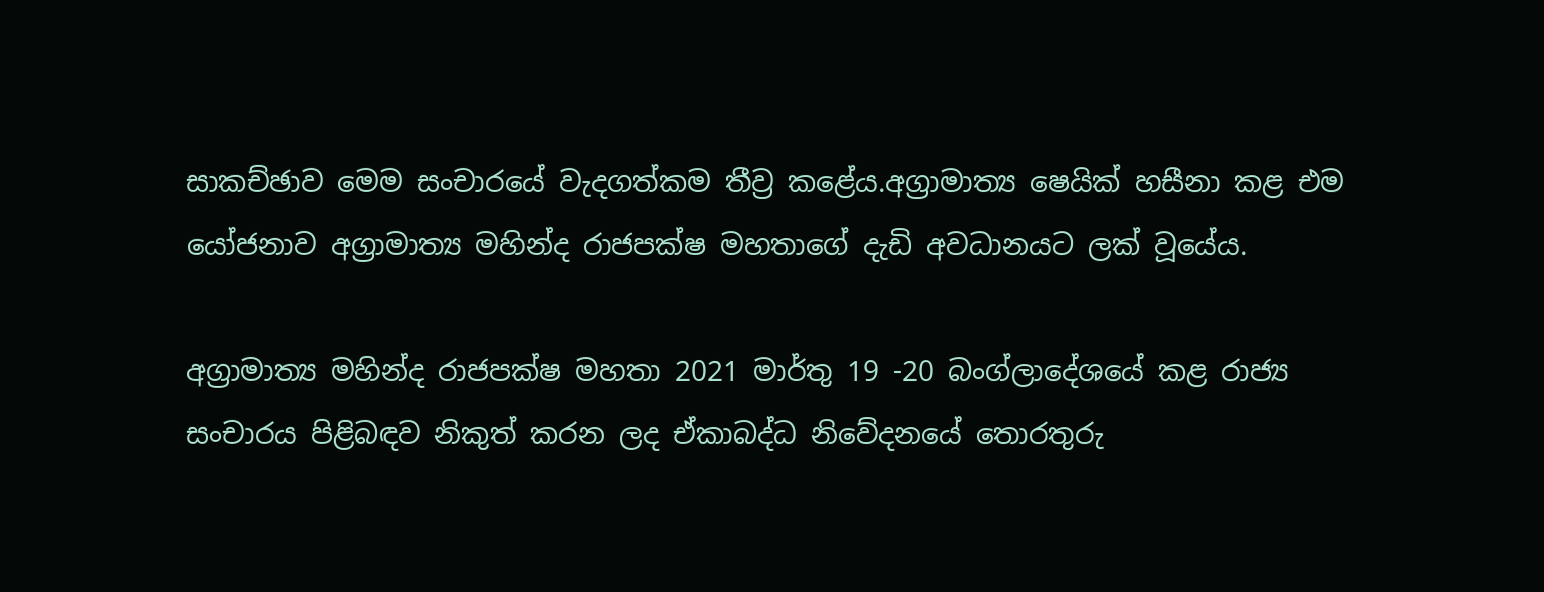සාකච්ඡාව මෙම සංචාරයේ වැදගත්කම තීව්‍ර කළේය.අග්‍රාමාත්‍ය ෂෙයික් හසීනා කළ එම යෝජනාව අග්‍රාමාත්‍ය මහින්ද රාජපක්ෂ මහතාගේ දැඩි අවධානයට ලක් වූයේය.

අග්‍රාමාත්‍ය මහින්ද රාජපක්ෂ මහතා 2021 මාර්තු 19 -20 බංග්ලාදේශයේ කළ රාජ්‍ය සංචාරය පිළිබඳව නිකුත් කරන ලද ඒකාබද්ධ නිවේදනයේ තොරතුරු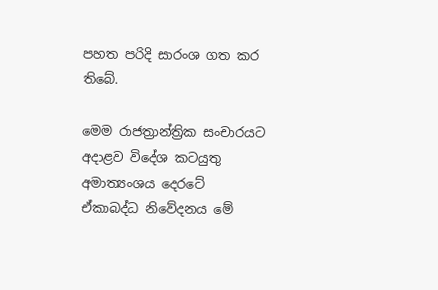පහත පරිදි සාරංශ ගත කර තිබේ.

මෙම රාජත්‍රාන්ත්‍රික සංචාරයට අදාළව විදේශ කටයුතු අමාත්‍යංශය දෙරටේ ඒකාබද්ධ නිවේදනය මේ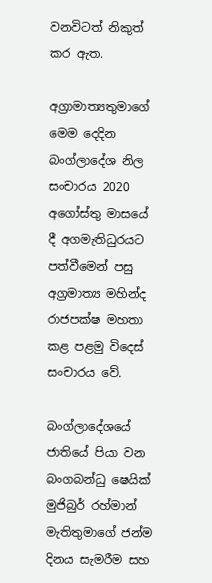වනවිටත් නිකුත් කර ඇත.

අග්‍රාමාත්‍යතුමාගේ මෙම දෙදින බංග්ලාදේශ නිල සංචාරය 2020 අගෝස්තු මාසයේ දී අගමැතිධුරයට පත්වීමෙන් පසු අග්‍රමාත්‍ය මහින්ද රාජපක්ෂ මහතා කළ පළමු විදෙස් සංචාරය වේ.

බංග්ලාදේශයේ ජාතියේ පියා වන බංගබන්ධු ෂෙයික් මුජිබුර් රහ්මාන් මැතිතුමාගේ ජන්ම දිනය සැමරීම සහ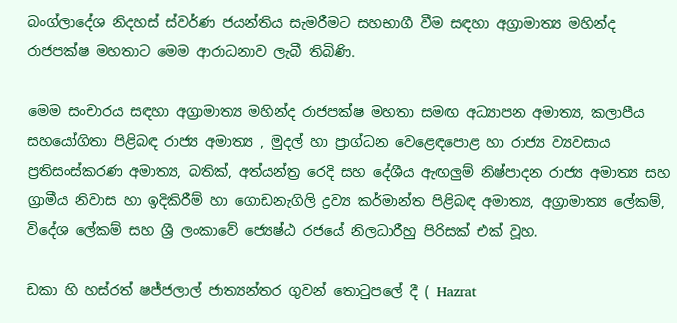බංග්ලාදේශ නිදහස් ස්වර්ණ ජයන්තිය සැමරීමට සහභාගී වීම සඳහා අග්‍රාමාත්‍ය මහින්ද රාජපක්ෂ මහතාට මෙම ආරාධනාව ලැබී තිබිණි.

මෙම සංචාරය සඳහා අග්‍රාමාත්‍ය මහින්ද රාජපක්ෂ මහතා සමඟ අධ්‍යාපන අමාත්‍ය, කලාපීය සහයෝගිතා පිළිබඳ රාජ්‍ය අමාත්‍ය , මුදල් හා ප්‍රාග්ධන වෙළෙඳපොළ හා රාජ්‍ය ව්‍යවසාය ප්‍රතිසංස්කරණ අමාත්‍ය, බතික්, අත්යන්ත්‍ර රෙදි සහ දේශීය ඇඟලුම් නිෂ්පාදන රාජ්‍ය අමාත්‍ය සහ ග්‍රාමීය නිවාස හා ඉදිකිරීම් හා ගොඩනැගිලි ද්‍රව්‍ය කර්මාන්ත පිළිබඳ අමාත්‍ය, අග්‍රාමාත්‍ය ලේකම්, විදේශ ලේකම් සහ ශ්‍රී ලංකාවේ ජ්‍යෙෂ්ඨ රජයේ නිලධාරීහු පිරිසක් එක් වූහ.

ඩකා හි හස්රත් ෂජ්ජලාල් ජාත්‍යන්තර ගුවන් තොටුපලේ දී ( Hazrat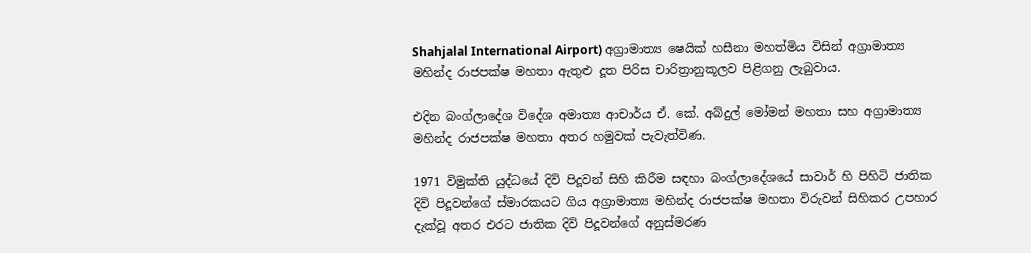Shahjalal International Airport) අග්‍රාමාත්‍ය ෂෙයික් හසීනා මහත්මිය විසින් අග්‍රාමාත්‍ය මහින්ද රාජපක්ෂ මහතා ඇතුළු දූත පිරිස චාරිත්‍රානුකූලව පිළිගනු ලැබුවාය.

එදින බංග්ලාදේශ විදේශ අමාත්‍ය ආචාර්ය ඒ. කේ. අබ්දුල් මෝමන් මහතා සහ අග්‍රාමාත්‍ය මහින්ද රාජපක්ෂ මහතා අතර හමුවක් පැවැත්විණ.

1971 විමුක්ති යුද්ධයේ දිවි පිදූවන් සිහි කිරීම සඳහා බංග්ලාදේශයේ සාවාර් හි පිහිටි ජාතික දිවි පිදූවන්ගේ ස්මාරකයට ගිය අග්‍රාමාත්‍ය මහින්ද රාජපක්ෂ මහතා විරුවන් සිහිකර උපහාර දැක්වූ අතර එරට ජාතික දිවි පිදූවන්ගේ අනුස්මරණ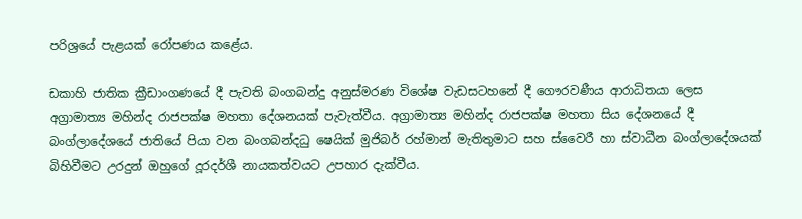පරිශ්‍රයේ පැළයක් රෝපණය කළේය.

ඩකාහි ජාතික ක්‍රීඩාංගණයේ දී පැවති බංගබන්දු අනුස්මරණ විශේෂ වැඩසටහනේ දී ගෞරවණීය ආරාධිතයා ලෙස අග්‍රාමාත්‍ය මහින්ද රාජපක්ෂ මහතා දේශනයක් පැවැත්වීය. අග්‍රාමාත්‍ය මහින්ද රාජපක්ෂ මහතා සිය දේශනයේ දී බංග්ලාදේශයේ ජාතියේ පියා වන බංගබන්දධු ෂෙයික් මුජිබර් රහ්මාන් මැතිතුමාට සහ ස්වෛරී හා ස්වාධීන බංග්ලාදේශයක් බිහිවීමට උරදුන් ඔහුගේ දූරදර්ශී නායකත්වයට උපහාර දැක්වීය.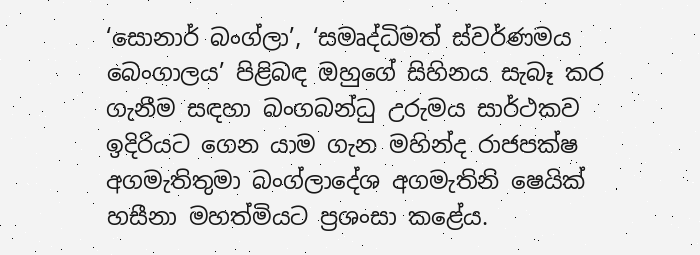‘සොනාර් බංග්ලා’, ‘සමෘද්ධිමත් ස්වර්ණමය බෙංගාලය’ පිළිබඳ ඔහුගේ සිහිනය සැබෑ කර ගැනීම සඳහා බංගබන්ධු උරුමය සාර්ථකව ඉදිරියට ගෙන යාම ගැන මහින්ද රාජපක්ෂ අගමැතිතුමා බංග්ලාදේශ අගමැතිනි ෂෙයික් හසීනා මහත්මියට ප්‍රශංසා කළේය.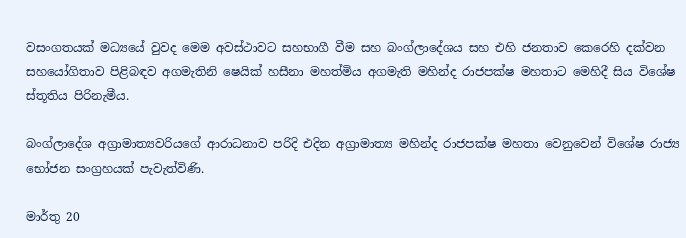වසංගතයක් මධ්‍යයේ වුවද මෙම අවස්ථාවට සහභාගී වීම සහ බංග්ලාදේශය සහ එහි ජනතාව කෙරෙහි දක්වන සහයෝගිතාව පිළිබඳව අගමැතිනි ෂෙයික් හසීනා මහත්මිය අගමැති මහින්ද රාජපක්ෂ මහතාට මෙහිදී සිය විශේෂ ස්තූතිය පිරිනැමීය.

බංග්ලාදේශ අග්‍රාමාත්‍යවරියගේ ආරාධනාව පරිදි එදින අග්‍රාමාත්‍ය මහින්ද රාජපක්ෂ මහතා වෙනුවෙන් විශේෂ රාජ්‍ය භෝජන සංග්‍රහයක් පැවැත්විණි.

මාර්තු 20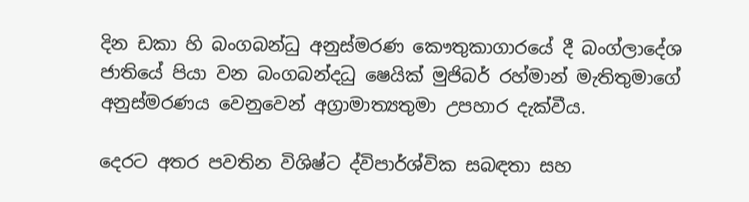දින ඩකා හි බංගබන්ධු අනුස්මරණ කෞතුකාගාරයේ දී බංග්ලාදේශ ජාතියේ පියා වන බංගබන්දධු ෂෙයික් මුජිබර් රහ්මාන් මැතිතුමාගේ අනුස්මරණය වෙනුවෙන් අග්‍රාමාත්‍යතුමා උපහාර දැක්වීය.

දෙරට අතර පවතින විශිෂ්ට ද්විපාර්ශ්වික සබඳතා සහ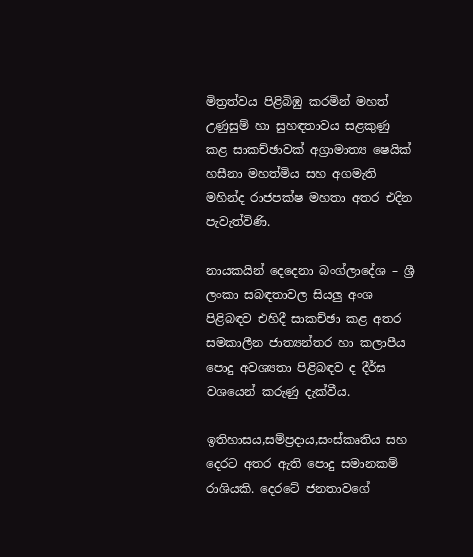මිත්‍රත්වය පිළිබිඹු කරමින් මහත් උණුසුම් හා සුහඳතාවය සළකුණු කළ සාකච්ඡාවක් අග්‍රාමාත්‍ය ෂෙයික් හසීනා මහත්මිය සහ අගමැති මහින්ද රාජපක්ෂ මහතා අතර එදින පැවැත්විණි.

නායකයින් දෙදෙනා බංග්ලාදේශ – ශ්‍රී ලංකා සබඳතාවල සියලු අංශ පිළිබඳව එහිදී සාකච්ඡා කළ අතර සමකාලීන ජාත්‍යන්තර හා කලාපීය පොදු අවශ්‍යතා පිළිබඳව ද දීර්ඝ වශයෙන් කරුණු දැක්වීය.

ඉතිහාසය,සම්ප්‍රදාය,සංස්කෘතිය සහ දෙරට අතර ඇති පොදු සමානකම් රාශියකි. දෙරටේ ජනතාවගේ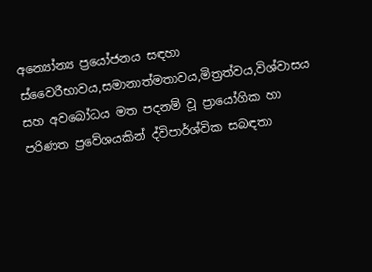අන්‍යෝන්‍ය ප්‍රයෝජනය සඳහා ස්වෛරීභාවය,සමානාත්මතාවය,මිත්‍රත්වය,විශ්වාසය සහ අවබෝධය මත පදනම් වූ ප්‍රායෝගික හා පරිණත ප්‍රවේශයකින් ද්විපාර්ශ්වික සබඳතා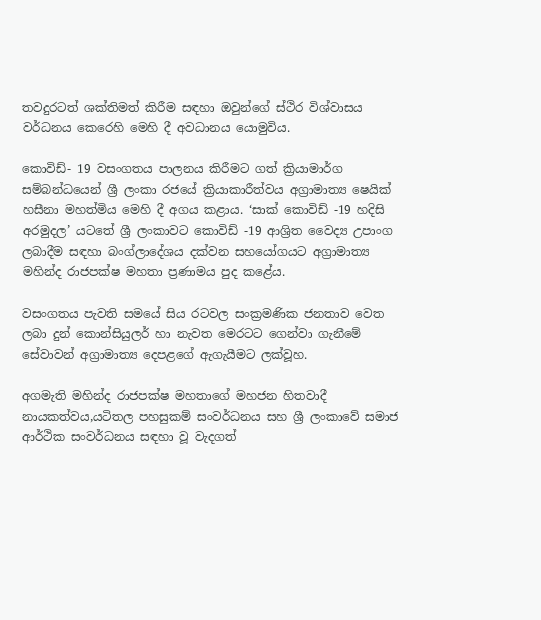තවදුරටත් ශක්තිමත් කිරීම සඳහා ඔවුන්ගේ ස්ථිර විශ්වාසය වර්ධනය කෙරෙහි මෙහි දී අවධානය යොමුවිය.

කොවිඩ්- 19 වසංගතය පාලනය කිරීමට ගත් ක්‍රියාමාර්ග සම්බන්ධයෙන් ශ්‍රී ලංකා රජයේ ක්‍රියාකාරීත්වය අග්‍රාමාත්‍ය ෂෙයික් හසීනා මහත්මිය මෙහි දී අගය කළාය. ‘සාක් කොවිඩ් -19 හදිසි අරමුදල’ යටතේ ශ්‍රී ලංකාවට කොවිඩ් -19 ආශ්‍රිත වෛද්‍ය උපාංග ලබාදීම සඳහා බංග්ලාදේශය දක්වන සහයෝගයට අග්‍රාමාත්‍ය මහින්ද රාජපක්ෂ මහතා ප්‍රණාමය පුද කළේය.

වසංගතය පැවති සමයේ සිය රටවල සංක්‍රමණික ජනතාව වෙත ලබා දුන් කොන්සියුලර් හා නැවත මෙරටට ගෙන්වා ගැනීමේ සේවාවන් අග්‍රාමාත්‍ය දෙපළගේ ඇගැයීමට ලක්වූහ.

අගමැති මහින්ද රාජපක්ෂ මහතාගේ මහජන හිතවාදී නායකත්වය,යටිතල පහසුකම් සංවර්ධනය සහ ශ්‍රී ලංකාවේ සමාජ ආර්ථික සංවර්ධනය සඳහා වූ වැදගත්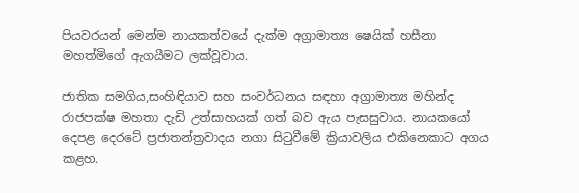පියවරයන් මෙන්ම නායකත්වයේ දැක්ම අග්‍රාමාත්‍ය ෂෙයික් හසීනා මහත්මිගේ ඇගයීමට ලක්වූවාය.

ජාතික සමගිය,සංහිඳියාව සහ සංවර්ධනය සඳහා අග්‍රාමාත්‍ය මහින්ද රාජපක්ෂ මහතා දැඩි උත්සාහයක් ගත් බව ඇය පැසසුවාය. නායකයෝ දෙපළ දෙරටේ ප්‍රජාතන්ත්‍රවාදය නගා සිටුවීමේ ක්‍රියාවලිය එකිනෙකාට අගය කළහ.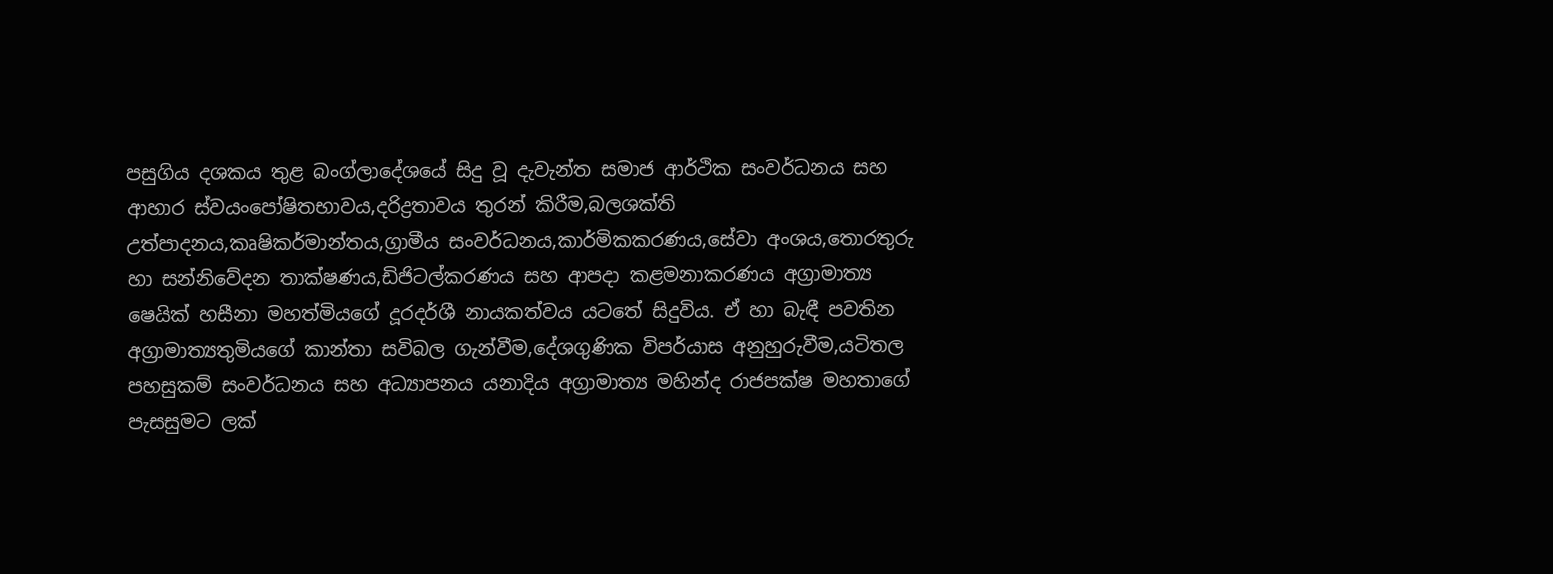පසුගිය දශකය තුළ බංග්ලාදේශයේ සිදු වූ දැවැන්ත සමාජ ආර්ථික සංවර්ධනය සහ ආහාර ස්වයංපෝෂිතභාවය,දරිද්‍රතාවය තුරන් කිරීම,බලශක්ති උත්පාදනය,කෘෂිකර්මාන්තය,ග්‍රාමීය සංවර්ධනය,කාර්මිකකරණය,සේවා අංශය,තොරතුරු හා සන්නිවේදන තාක්ෂණය,ඩිජිටල්කරණය සහ ආපදා කළමනාකරණය අග්‍රාමාත්‍ය ෂෙයික් හසීනා මහත්මියගේ දූරදර්ශී නායකත්වය යටතේ සිදුවිය. ඒ හා බැඳී පවතින අග්‍රාමාත්‍යතුමියගේ කාන්තා සවිබල ගැන්වීම,දේශගුණික විපර්යාස අනුහුරුවීම,යටිතල පහසුකම් සංවර්ධනය සහ අධ්‍යාපනය යනාදිය අග්‍රාමාත්‍ය මහින්ද රාජපක්ෂ මහතාගේ පැසසුමට ලක්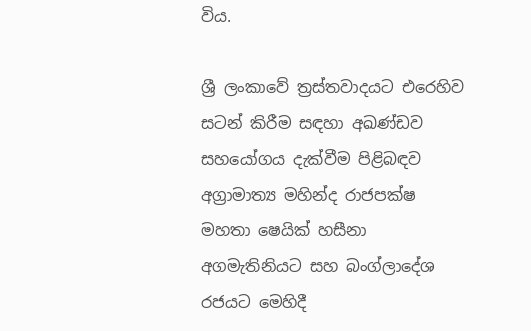විය.

ශ්‍රී ලංකාවේ ත්‍රස්තවාදයට එරෙහිව සටන් කිරීම සඳහා අඛණ්ඩව සහයෝගය දැක්වීම පිළිබඳව අග්‍රාමාත්‍ය මහින්ද රාජපක්ෂ මහතා ෂෙයික් හසීනා අගමැතිනියට සහ බංග්ලාදේශ රජයට මෙහිදී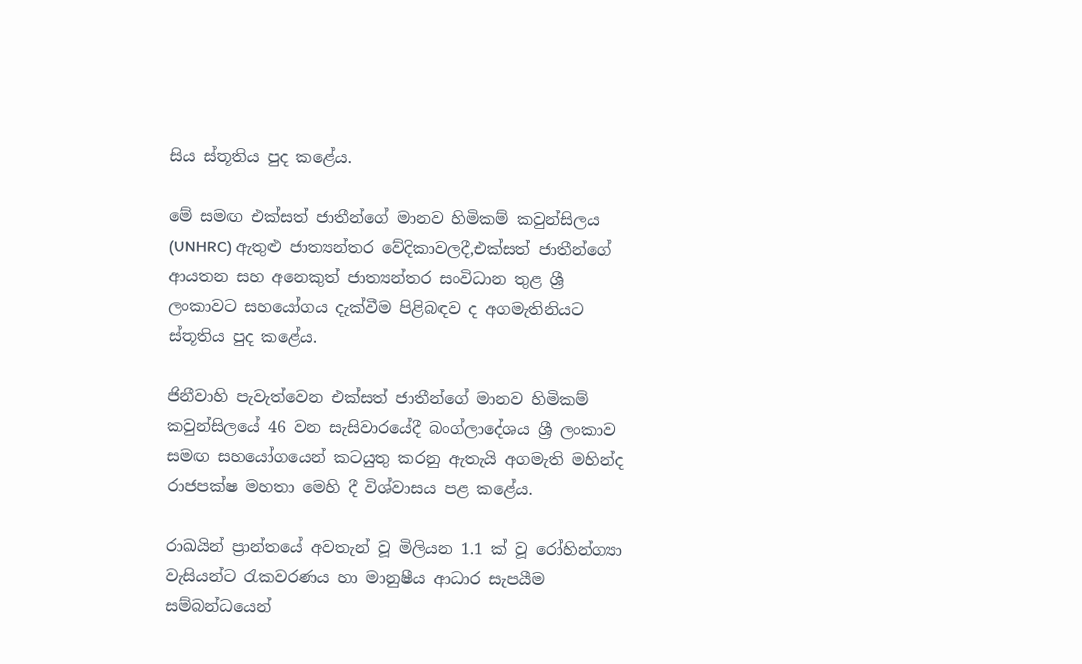සිය ස්තූතිය පුද කළේය.

මේ සමඟ එක්සත් ජාතීන්ගේ මානව හිමිකම් කවුන්සිලය (UNHRC) ඇතුළු ජාත්‍යන්තර වේදිකාවලදී,එක්සත් ජාතීන්ගේ ආයතන සහ අනෙකුත් ජාත්‍යන්තර සංවිධාන තුළ ශ්‍රී ලංකාවට සහයෝගය දැක්වීම පිළිබඳව ද අගමැතිනියට ස්තූතිය පුද කළේය.

ජිනීවාහි පැවැත්වෙන එක්සත් ජාතීන්ගේ මානව හිමිකම් කවුන්සිලයේ 46 වන සැසිවාරයේදී බංග්ලාදේශය ශ්‍රී ලංකාව සමඟ සහයෝගයෙන් කටයුතු කරනු ඇතැයි අගමැති මහින්ද රාජපක්ෂ මහතා මෙහි දී විශ්වාසය පළ කළේය.

රාඛයින් ප්‍රාන්තයේ අවතැන් වූ මිලියන 1.1 ක් වූ රෝහින්ග්‍යා වැසියන්ට රැකවරණය හා මානුෂීය ආධාර සැපයීම සම්බන්ධයෙන්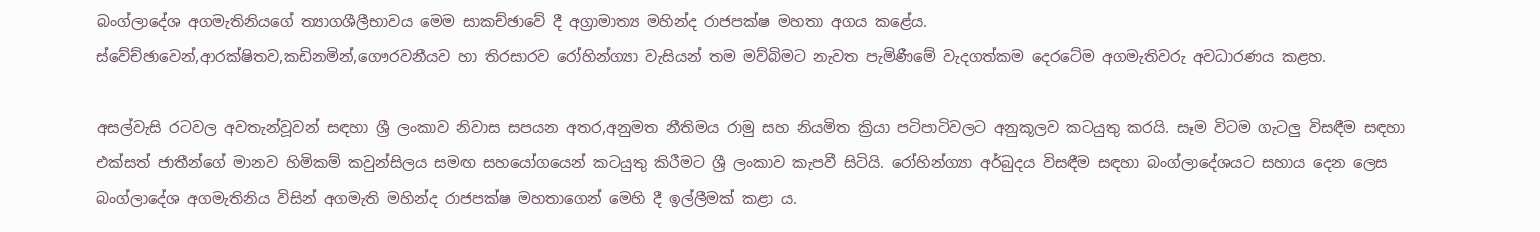බංග්ලාදේශ අගමැතිනියගේ ත්‍යාගශීලීභාවය මෙම සාකච්ඡාවේ දී අග්‍රාමාත්‍ය මහින්ද රාජපක්ෂ මහතා අගය කළේය.
ස්වේච්ඡාවෙන්,ආරක්ෂිතව,කඩිනමින්,ගෞරවනීයව හා තිරසාරව රෝහින්ග්‍යා වැසියන් තම මව්බිමට නැවත පැමිණීමේ වැදගත්කම දෙරටේම අගමැතිවරු අවධාරණය කළහ.

අසල්වැසි රටවල අවතැන්වූවන් සඳහා ශ්‍රී ලංකාව නිවාස සපයන අතර,අනුමත නීතිමය රාමු සහ නියමිත ක්‍රියා පටිපාටිවලට අනුකූලව කටයුතු කරයි. සෑම විටම ගැටලු විසඳීම සඳහා එක්සත් ජාතීන්ගේ මානව හිමිකම් කවුන්සිලය සමඟ සහයෝගයෙන් කටයුතු කිරීමට ශ්‍රී ලංකාව කැපවී සිටියි. රෝහින්ග්‍යා අර්බුදය විසඳීම සඳහා බංග්ලාදේශයට සහාය දෙන ලෙස බංග්ලාදේශ අගමැතිනිය විසින් අගමැති මහින්ද රාජපක්ෂ මහතාගෙන් මෙහි දී ඉල්ලීමක් කළා ය.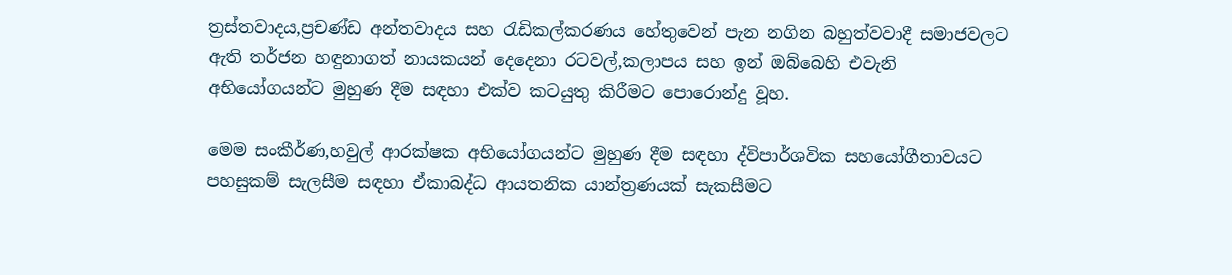ත්‍රස්තවාදය,ප්‍රචණ්ඩ අන්තවාදය සහ රැඩිකල්කරණය හේතුවෙන් පැන නගින බහුත්වවාදී සමාජවලට ඇති තර්ජන හඳුනාගත් නායකයන් දෙදෙනා රටවල්,කලාපය සහ ඉන් ඔබ්බෙහි එවැනි අභියෝගයන්ට මුහුණ දීම සඳහා එක්ව කටයුතු කිරීමට පොරොන්දු වූහ.

මෙම සංකීර්ණ,හවුල් ආරක්ෂක අභියෝගයන්ට මුහුණ දීම සඳහා ද්විපාර්ශවික සහයෝගීතාවයට පහසුකම් සැලසීම සඳහා ඒකාබද්ධ ආයතනික යාන්ත්‍රණයක් සැකසීමට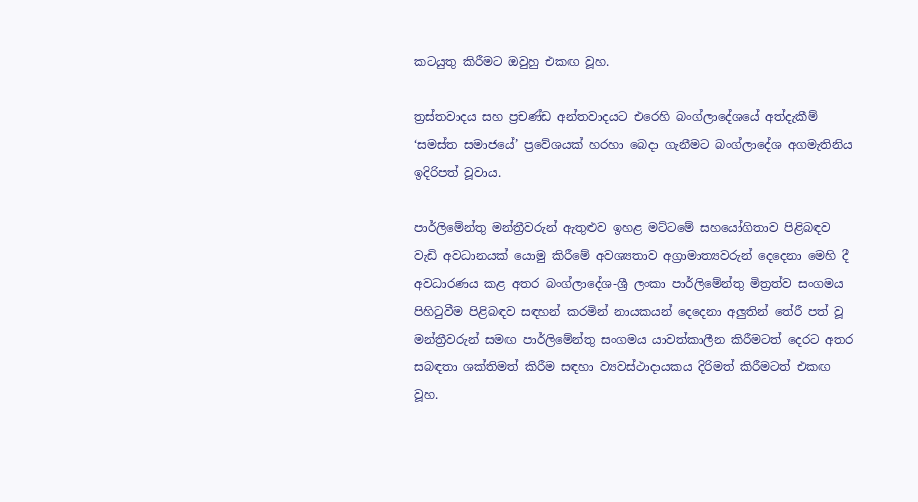කටයුතු කිරීමට ඔවුහු එකඟ වූහ.

ත්‍රස්තවාදය සහ ප්‍රචණ්ඩ අන්තවාදයට එරෙහි බංග්ලාදේශයේ අත්දැකීම් ‘සමස්ත සමාජයේ’ ප්‍රවේශයක් හරහා බෙදා ගැනීමට බංග්ලාදේශ අගමැතිනිය ඉදිරිපත් වූවාය.

පාර්ලිමේන්තු මන්ත්‍රීවරුන් ඇතුළුව ඉහළ මට්ටමේ සහයෝගිතාව පිළිබඳව වැඩි අවධානයක් යොමු කිරීමේ අවශ්‍යතාව අග්‍රාමාත්‍යවරුන් දෙදෙනා මෙහි දී අවධාරණය කළ අතර බංග්ලාදේශ-ශ්‍රී ලංකා පාර්ලිමේන්තු මිත්‍රත්ව සංගමය පිහිටුවීම පිළිබඳව සඳහන් කරමින් නායකයන් දෙදෙනා අලුතින් තේරී පත් වූ මන්ත්‍රීවරුන් සමඟ පාර්ලිමේන්තු සංගමය යාවත්කාලීන කිරීමටත් දෙරට අතර සබඳතා ශක්තිමත් කිරීම සඳහා ව්‍යවස්ථාදායකය දිරිමත් කිරීමටත් එකඟ වූහ.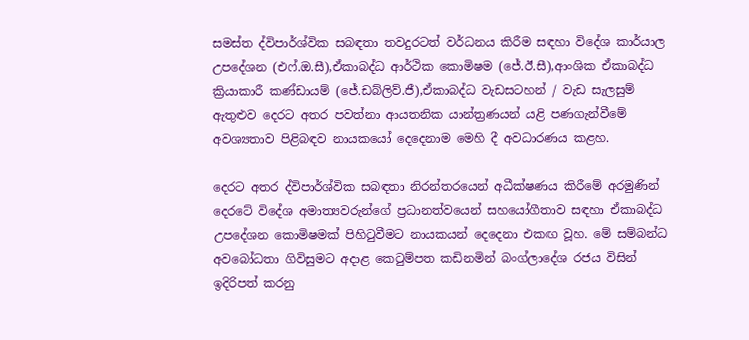සමස්ත ද්විපාර්ශ්වික සබඳතා තවදුරටත් වර්ධනය කිරීම සඳහා විදේශ කාර්යාල උපදේශන (එෆ්.ඔ.සී),ඒකාබද්ධ ආර්ථික කොමිෂම (ජේ.ඊ.සී),ආංශික ඒකාබද්ධ ක්‍රියාකාරී කණ්ඩායම් (ජේ.ඩබ්ලිව්.ජී),ඒකාබද්ධ වැඩසටහන් / වැඩ සැලසුම් ඇතුළුව දෙරට අතර පවත්නා ආයතනික යාන්ත්‍රණයන් යළි පණගැන්වීමේ අවශ්‍යතාව පිළිබඳව නායකයෝ දෙදෙනාම මෙහි දී අවධාරණය කළහ.

දෙරට අතර ද්විපාර්ශ්වික සබඳතා නිරන්තරයෙන් අධීක්ෂණය කිරීමේ අරමුණින් දෙරටේ විදේශ අමාත්‍යවරුන්ගේ ප්‍රධානත්වයෙන් සහයෝගීතාව සඳහා ඒකාබද්ධ උපදේශන කොමිෂමක් පිහිටුවීමට නායකයන් දෙදෙනා එකඟ වූහ. මේ සම්බන්ධ අවබෝධතා ගිවිසුමට අදාළ කෙටුම්පත කඩිනමින් බංග්ලාදේශ රජය විසින් ඉදිරිපත් කරනු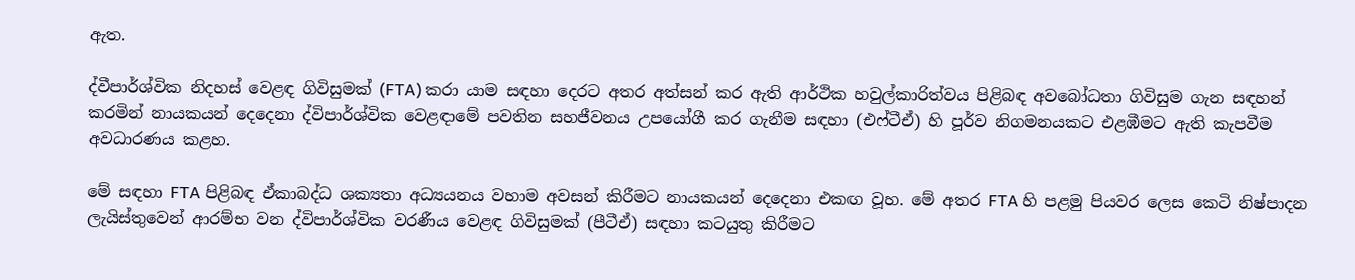ඇත.

ද්වීපාර්ශ්වික නිදහස් වෙළඳ ගිවිසුමක් (FTA) කරා යාම සඳහා දෙරට අතර අත්සන් කර ඇති ආර්ථික හවුල්කාරිත්වය පිළිබඳ අවබෝධතා ගිවිසුම ගැන සඳහන් කරමින් නායකයන් දෙදෙනා ද්විපාර්ශ්වික වෙළඳාමේ පවතින සහජීවනය උපයෝගී කර ගැනීම සඳහා (එෆ්ටීඒ) හි පූර්ව නිගමනයකට එළඹීමට ඇති කැපවීම අවධාරණය කළහ.

මේ සඳහා FTA පිළිබඳ ඒකාබද්ධ ශක්‍යතා අධ්‍යයනය වහාම අවසන් කිරීමට නායකයන් දෙදෙනා එකඟ වූහ. මේ අතර FTA හි පළමු පියවර ලෙස කෙටි නිෂ්පාදන ලැයිස්තුවෙන් ආරම්භ වන ද්විපාර්ශ්වික වරණීය වෙළඳ ගිවිසුමක් (පීටීඒ) සඳහා කටයුතු කිරීමට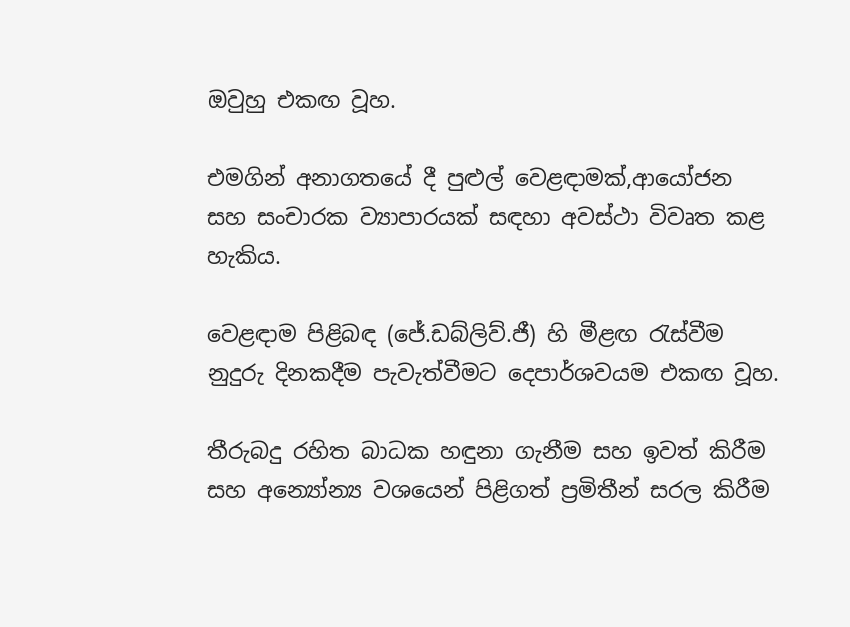ඔවුහු එකඟ වූහ.

එමගින් අනාගතයේ දී පුළුල් වෙළඳාමක්,ආයෝජන සහ සංචාරක ව්‍යාපාරයක් සඳහා අවස්ථා විවෘත කළ හැකිය.

වෙළඳාම පිළිබඳ (ජේ.ඩබ්ලිව්.ජී) හි මීළඟ රැස්වීම නුදුරු දිනකදීම පැවැත්වීමට දෙපාර්ශවයම එකඟ වූහ.

තීරුබදු රහිත බාධක හඳුනා ගැනීම සහ ඉවත් කිරීම සහ අන්‍යෝන්‍ය වශයෙන් පිළිගත් ප්‍රමිතීන් සරල කිරීම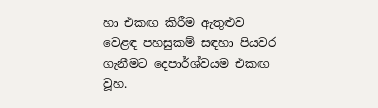හා එකඟ කිරීම ඇතුළුව වෙළඳ පහසුකම් සඳහා පියවර ගැනීමට දෙපාර්ශ්වයම එකඟ වූහ.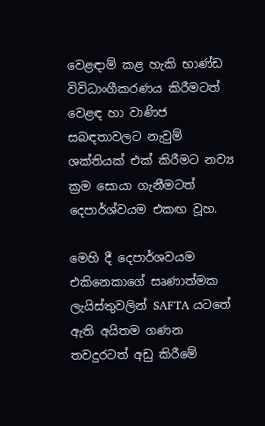වෙළඳාම් කළ හැකි භාණ්ඩ විවිධාංගීකරණය කිරීමටත් වෙළඳ හා වාණිජ සබඳතාවලට නැවුම් ශක්තියක් එක් කිරීමට නව්‍ය ක්‍රම සොයා ගැනීමටත් දෙපාර්ශ්වයම එකඟ වූහ.

මෙහි දී දෙපාර්ශවයම එකිනෙකාගේ සෘණාත්මක ලැයිස්තුවලින් SAFTA යටතේ ඇති අයිතම ගණන තවදුරටත් අඩු කිරීමේ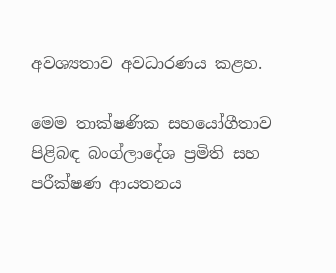අවශ්‍යතාව අවධාරණය කළහ.

මෙම තාක්ෂණික සහයෝගීතාව පිළිබඳ බංග්ලාදේශ ප්‍රමිති සහ පරීක්ෂණ ආයතනය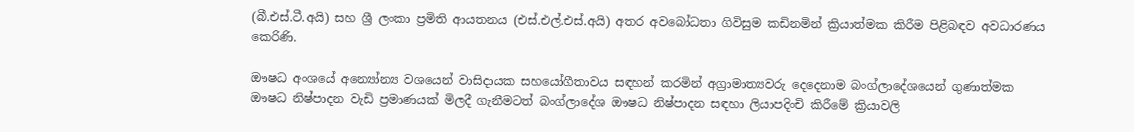(බී.එස්.ටී.අයි) සහ ශ්‍රී ලංකා ප්‍රමිති ආයතනය (එස්.එල්.එස්.අයි) අතර අවබෝධතා ගිවිසුම කඩිනමින් ක්‍රියාත්මක කිරීම පිළිබඳව අවධාරණය කෙරිණි.

ඖෂධ අංශයේ අන්‍යෝන්‍ය වශයෙන් වාසිදායක සහයෝගීතාවය සඳහන් කරමින් අග්‍රාමාත්‍යවරු දෙදෙනාම බංග්ලාදේශයෙන් ගුණාත්මක ඖෂධ නිෂ්පාදන වැඩි ප්‍රමාණයක් මිලදී ගැනීමටත් බංග්ලාදේශ ඖෂධ නිෂ්පාදන සඳහා ලියාපදිංචි කිරීමේ ක්‍රියාවලි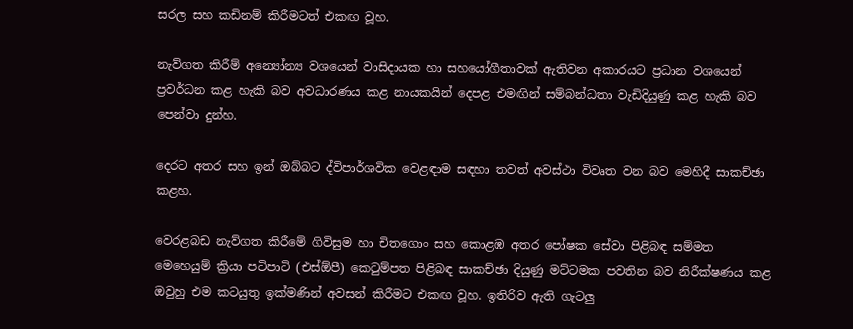සරල සහ කඩිනම් කිරීමටත් එකඟ වූහ.

නැව්ගත කිරීම් අන්‍යෝන්‍ය වශයෙන් වාසිදායක හා සහයෝගීතාවක් ඇතිවන අකාරයට ප්‍රධාන වශයෙන් ප්‍රවර්ධන කළ හැකි බව අවධාරණය කළ නායකයින් දෙපළ එමඟින් සම්බන්ධතා වැඩිදියුණු කළ හැකි බව පෙන්වා දුන්හ.

දෙරට අතර සහ ඉන් ඔබ්බට ද්විපාර්ශවික වෙළඳාම සඳහා තවත් අවස්ථා විවෘත වන බව මෙහිදී සාකච්ඡා කළහ.

වෙරළබඩ නැව්ගත කිරීමේ ගිවිසුම හා චිතගොං සහ කොළඹ අතර පෝෂක සේවා පිළිබඳ සම්මත මෙහෙයුම් ක්‍රියා පටිපාටි (එස්ඕපී) කෙටුම්පත පිළිබඳ සාකච්ඡා දියුණු මට්ටමක පවතින බව නිරීක්ෂණය කළ ඔවුහු එම කටයුතු ඉක්මණින් අවසන් කිරීමට එකඟ වූහ. ඉතිරිව ඇති ගැටලු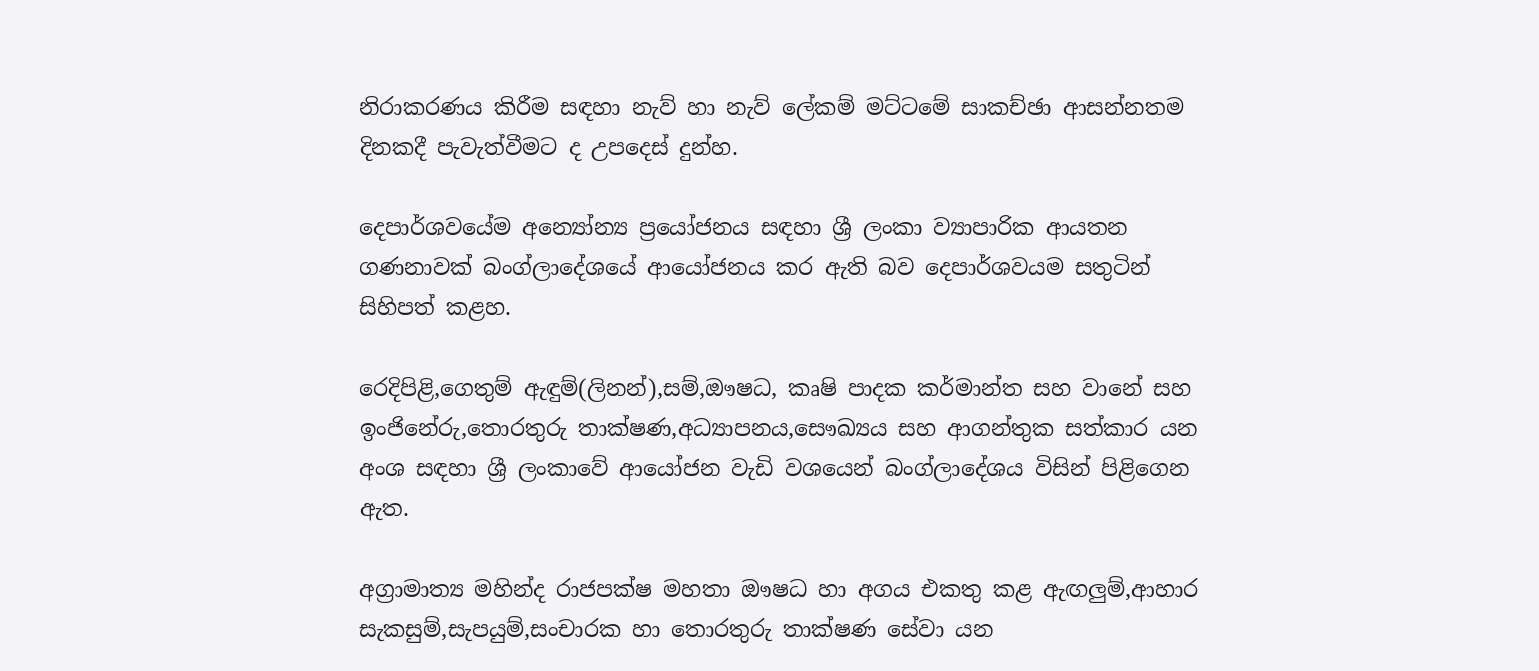නිරාකරණය කිරීම සඳහා නැව් හා නැව් ලේකම් මට්ටමේ සාකච්ඡා ආසන්නතම දිනකදී පැවැත්වීමට ද උපදෙස් දුන්හ.

දෙපාර්ශවයේම අන්‍යෝන්‍ය ප්‍රයෝජනය සඳහා ශ්‍රී ලංකා ව්‍යාපාරික ආයතන ගණනාවක් බංග්ලාදේශයේ ආයෝජනය කර ඇති බව දෙපාර්ශවයම සතුටින් සිහිපත් කළහ.

රෙදිපිළි,ගෙතුම් ඇඳුම්(ලිනන්),සම්,ඖෂධ, කෘෂි පාදක කර්මාන්ත සහ වානේ සහ ඉංජිනේරු,තොරතුරු තාක්ෂණ,අධ්‍යාපනය,සෞඛ්‍යය සහ ආගන්තුක සත්කාර යන අංශ සඳහා ශ්‍රී ලංකාවේ ආයෝජන වැඩි වශයෙන් බංග්ලාදේශය විසින් පිළිගෙන ඇත.

අග්‍රාමාත්‍ය මහින්ද රාජපක්ෂ මහතා ඖෂධ හා අගය එකතු කළ ඇඟලුම්,ආහාර සැකසුම්,සැපයුම්,සංචාරක හා තොරතුරු තාක්ෂණ සේවා යන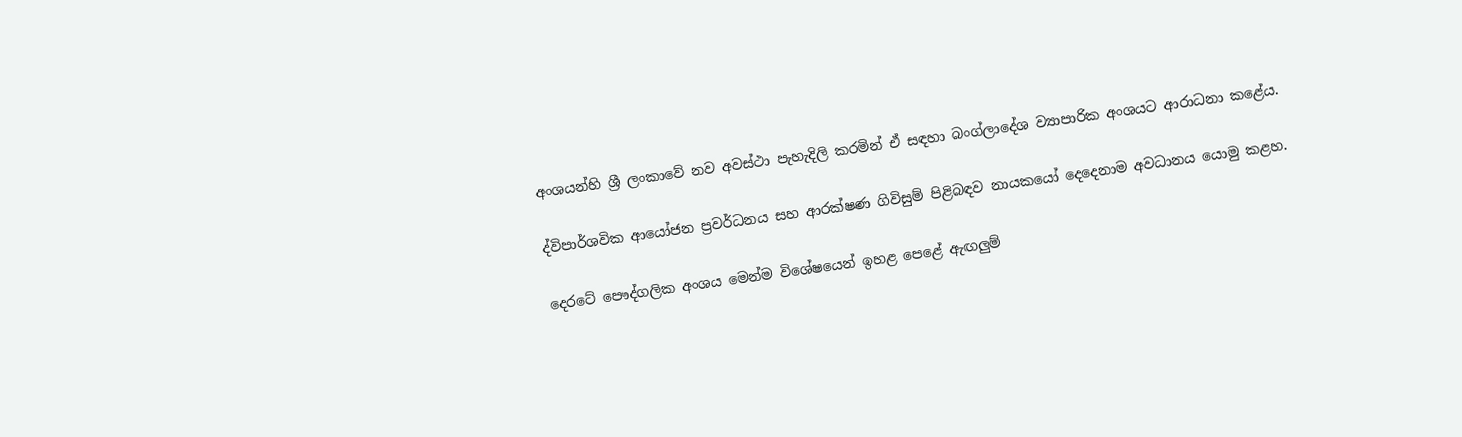අංශයන්හි ශ්‍රී ලංකාවේ නව අවස්ථා පැහැදිලි කරමින් ඒ සඳහා බංග්ලාදේශ ව්‍යාපාරික අංශයට ආරාධනා කළේය.

ද්විපාර්ශවික ආයෝජන ප්‍රවර්ධනය සහ ආරක්ෂණ ගිවිසුම් පිළිබඳව නායකයෝ දෙදෙනාම අවධානය යොමු කළහ.

දෙරටේ පෞද්ගලික අංශය මෙන්ම විශේෂයෙන් ඉහළ පෙළේ ඇඟලුම්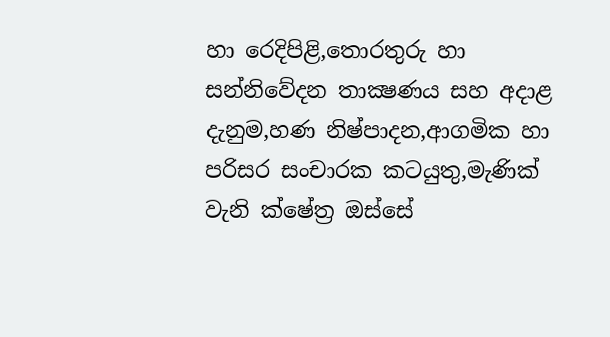හා රෙදිපිළි,තොරතුරු හා සන්නිවේදන තාක්‍ෂණය සහ අදාළ දැනුම,හණ නිෂ්පාදන,ආගමික හා පරිසර සංචාරක කටයුතු,මැණික් වැනි ක්ෂේත්‍ර ඔස්සේ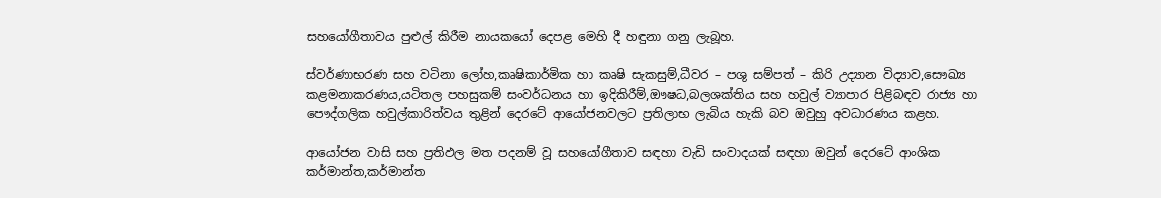සහයෝගීතාවය පුළුල් කිරීම නායකයෝ දෙපළ මෙහි දී හඳුනා ගනු ලැබූහ.

ස්වර්ණාභරණ සහ වටිනා ලෝහ,කෘෂිකාර්මික හා කෘෂි සැකසුම්,ධීවර – පශු සම්පත් – කිරි උද්‍යාන විද්‍යාව,සෞඛ්‍ය කළමනාකරණය,යටිතල පහසුකම් සංවර්ධනය හා ඉදිකිරීම්,ඖෂධ,බලශක්තිය සහ හවුල් ව්‍යාපාර පිළිබඳව රාජ්‍ය හා පෞද්ගලික හවුල්කාරිත්වය තුළින් දෙරටේ ආයෝජනවලට ප්‍රතිලාභ ලැබිය හැකි බව ඔවුහු අවධාරණය කළහ.

ආයෝජන වාසි සහ ප්‍රතිඵල මත පදනම් වූ සහයෝගීතාව සඳහා වැඩි සංවාදයක් සඳහා ඔවුන් දෙරටේ ආංශික කර්මාන්ත,කර්මාන්ත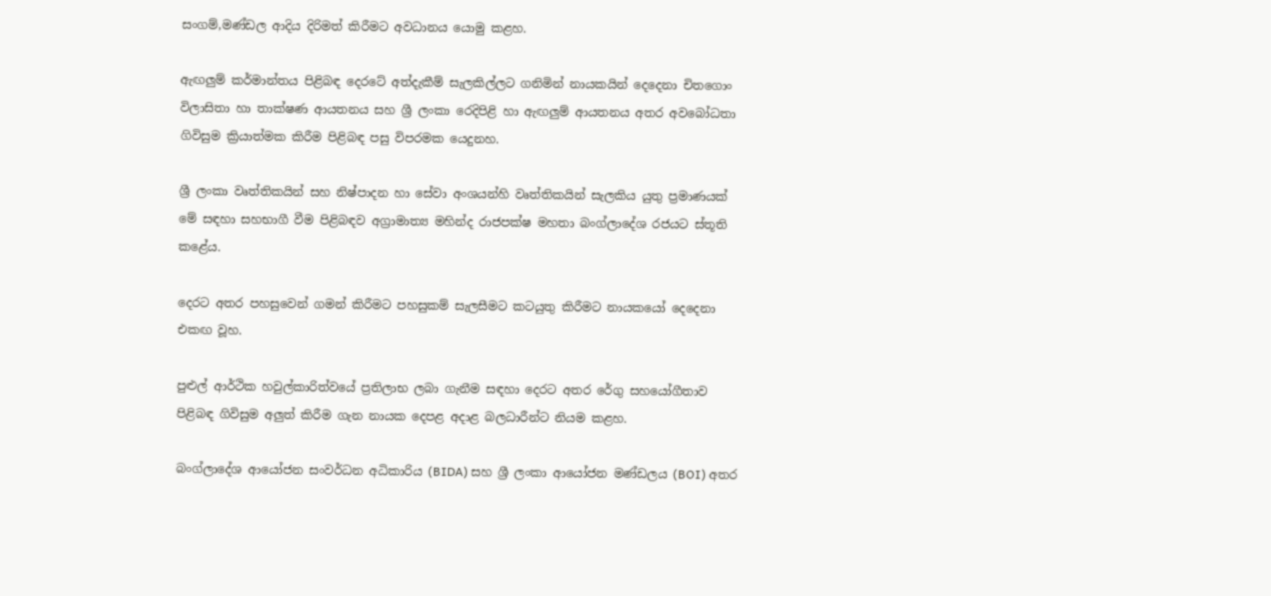සංගම්,මණ්ඩල ආදිය දිරිමත් කිරීමට අවධානය යොමු කළහ.

ඇඟලුම් කර්මාන්තය පිළිබඳ දෙරටේ අත්දැකීම් සැලකිල්ලට ගනිමින් නායකයින් දෙදෙනා චිතගොං විලාසිතා හා තාක්ෂණ ආයතනය සහ ශ්‍රී ලංකා රෙදිපිළි හා ඇඟලුම් ආයතනය අතර අවබෝධතා ගිවිසුම ක්‍රියාත්මක කිරීම පිළිබඳ පසු විපරමක යෙදුනහ.

ශ්‍රී ලංකා වෘත්තිකයින් සහ නිෂ්පාදන හා සේවා අංශයන්හි වෘත්තිකයින් සැලකිය යුතු ප්‍රමාණයක් මේ සඳහා සහභාගී වීම පිළිබඳව අග්‍රාමාත්‍ය මහින්ද රාජපක්ෂ මහතා බංග්ලාදේශ රජයට ස්තූති කළේය.

දෙරට අතර පහසුවෙන් ගමන් කිරීමට පහසුකම් සැලසීමට කටයුතු කිරීමට නායකයෝ දෙදෙනා එකඟ වූහ.

පුළුල් ආර්ථික හවුල්කාරිත්වයේ ප්‍රතිලාභ ලබා ගැනීම සඳහා දෙරට අතර රේගු සහයෝගීතාව පිළිබඳ ගිවිසුම අලුත් කිරීම ගැන නායක දෙපළ අදාළ බලධාරීන්ට නියම කළහ.

බංග්ලාදේශ ආයෝජන සංවර්ධන අධිකාරිය (BIDA) සහ ශ්‍රී ලංකා ආයෝජන මණ්ඩලය (BOI) අතර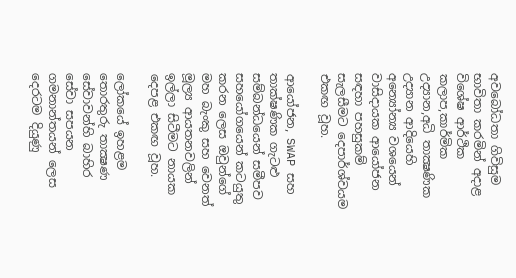අවබෝධතා ගිවිසුම භාවිතා කරමින් අදාළ විශේෂ ආර්ථික කලාප,කාර්මික උද්‍යාන,අධි තාක්‍ෂණික උද්‍යාන ආදියෙහි අන්‍යෝන්‍ය වශයෙන් වාසිදායක ආයෝජන සඳහා පහසුකම් සැලසීමට දෙපාර්ශ්වයම එකඟ වූහ.

ආයෝජන, SWAP සහ තාක්ෂණික ගැටළු සම්බන්ධයෙන් සමීපව සහයෝගයෙන් කටයුතු කරන ලෙස ඔවුන්ගේ මහ බැංකු සහ වෙනත් මූල්‍ය ආයතනවලින් ඉල්ලා සිටීමට නායක දෙපළ එකඟ වූහ.

ලෝකයේ ඉහළම තොරතුරු තාක්‍ෂණ සේවාවන්හි බාහිර සේවා සපයන ගමනාන්තයන් ලෙස දෙරටම දියුණු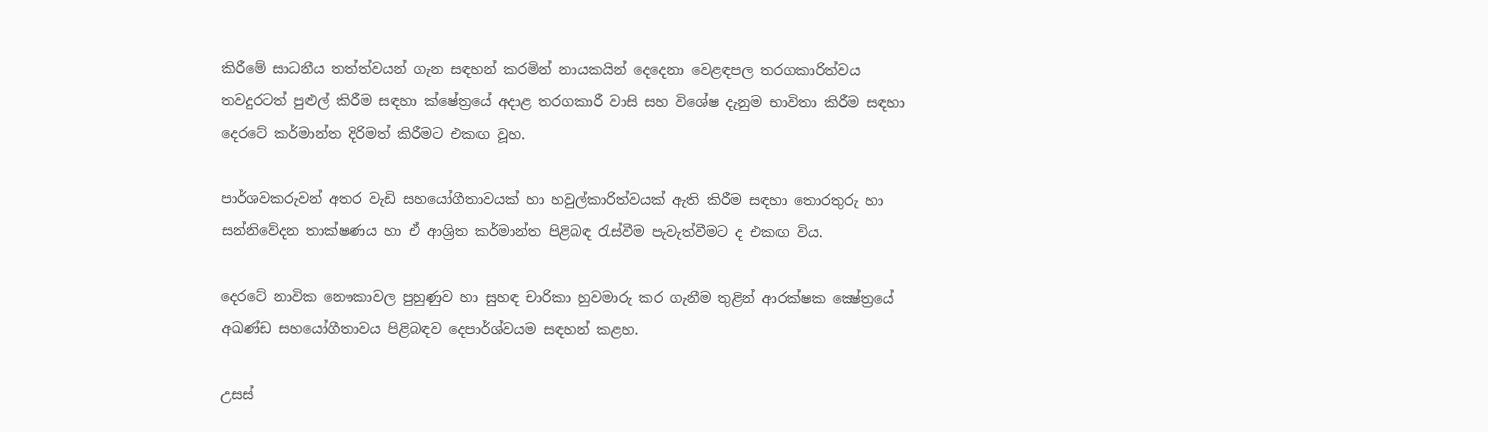කිරීමේ සාධනීය තත්ත්වයන් ගැන සඳහන් කරමින් නායකයින් දෙදෙනා වෙළඳපල තරගකාරිත්වය තවදුරටත් පුළුල් කිරීම සඳහා ක්ෂේත්‍රයේ අදාළ තරගකාරී වාසි සහ විශේෂ දැනුම භාවිතා කිරීම සඳහා දෙරටේ කර්මාන්ත දිරිමත් කිරීමට එකඟ වූහ.

පාර්ශවකරුවන් අතර වැඩි සහයෝගීතාවයක් හා හවුල්කාරිත්වයක් ඇති කිරීම සඳහා තොරතුරු හා සන්නිවේදන තාක්ෂණය හා ඒ ආශ්‍රිත කර්මාන්ත පිළිබඳ රැස්වීම පැවැත්වීමට ද එකඟ විය.

දෙරටේ නාවික නෞකාවල පුහුණුව හා සුහඳ චාරිකා හුවමාරු කර ගැනීම තුළින් ආරක්ෂක ක්‍ෂේත්‍රයේ අඛණ්ඩ සහයෝගීතාවය පිළිබඳව දෙපාර්ශ්වයම සඳහන් කළහ.

උසස්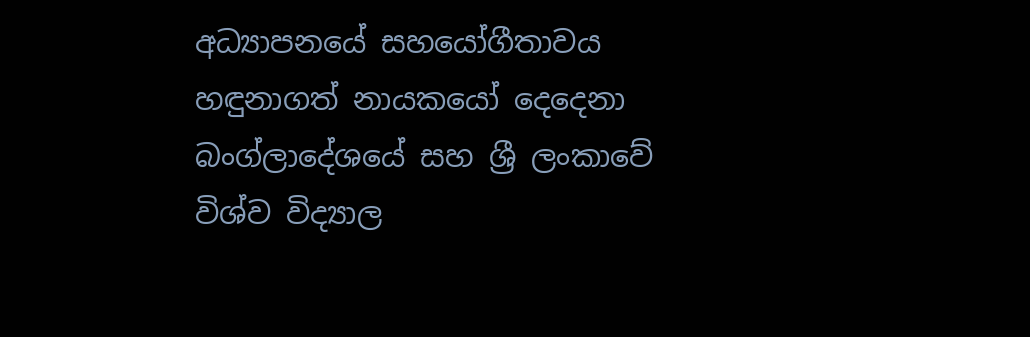අධ්‍යාපනයේ සහයෝගීතාවය හඳුනාගත් නායකයෝ දෙදෙනා බංග්ලාදේශයේ සහ ශ්‍රී ලංකාවේ විශ්ව විද්‍යාල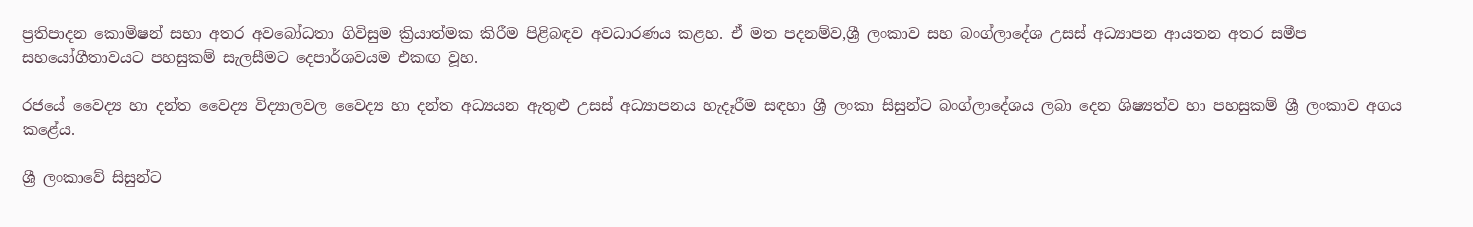ප්‍රතිපාදන කොමිෂන් සභා අතර අවබෝධතා ගිවිසුම ක්‍රියාත්මක කිරීම පිළිබඳව අවධාරණය කළහ. ඒ මත පදනම්ව,ශ්‍රී ලංකාව සහ බංග්ලාදේශ උසස් අධ්‍යාපන ආයතන අතර සමීප සහයෝගීතාවයට පහසුකම් සැලසීමට දෙපාර්ශවයම එකඟ වූහ.

රජයේ වෛද්‍ය හා දන්ත වෛද්‍ය විද්‍යාලවල වෛද්‍ය හා දන්ත අධ්‍යයන ඇතුළු උසස් අධ්‍යාපනය හැදෑරීම සඳහා ශ්‍රී ලංකා සිසුන්ට බංග්ලාදේශය ලබා දෙන ශිෂ්‍යත්ව හා පහසුකම් ශ්‍රී ලංකාව අගය කළේය.

ශ්‍රී ලංකාවේ සිසුන්ට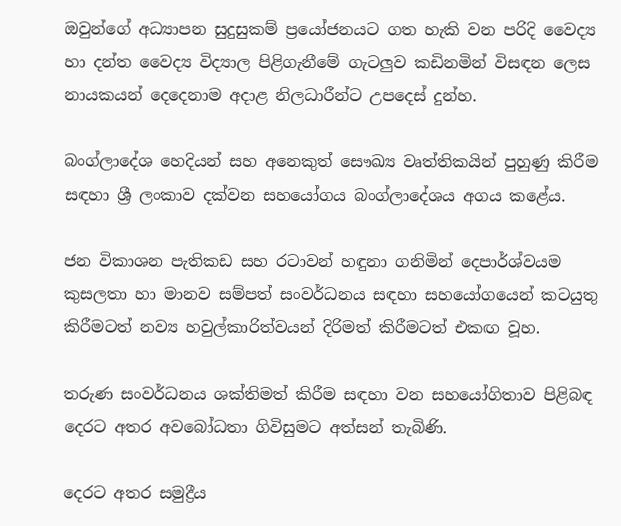ඔවුන්ගේ අධ්‍යාපන සුදුසුකම් ප්‍රයෝජනයට ගත හැකි වන පරිදි වෛද්‍ය හා දන්ත වෛද්‍ය විද්‍යාල පිළිගැනීමේ ගැටලුව කඩිනමින් විසඳන ලෙස නායකයන් දෙදෙනාම අදාළ නිලධාරීන්ට උපදෙස් දුන්හ.

බංග්ලාදේශ හෙදියන් සහ අනෙකුත් සෞඛ්‍ය වෘත්තිකයින් පුහුණු කිරීම සඳහා ශ්‍රී ලංකාව දක්වන සහයෝගය බංග්ලාදේශය අගය කළේය.

ජන විකාශන පැතිකඩ සහ රටාවන් හඳුනා ගනිමින් දෙපාර්ශ්වයම කුසලතා හා මානව සම්පත් සංවර්ධනය සඳහා සහයෝගයෙන් කටයුතු කිරීමටත් නව්‍ය හවුල්කාරිත්වයන් දිරිමත් කිරීමටත් එකඟ වූහ.

තරුණ සංවර්ධනය ශක්තිමත් කිරීම සඳහා වන සහයෝගිතාව පිළිබඳ දෙරට අතර අවබෝධතා ගිවිසුමට අත්සන් තැබිණි.

දෙරට අතර සමුද්‍රීය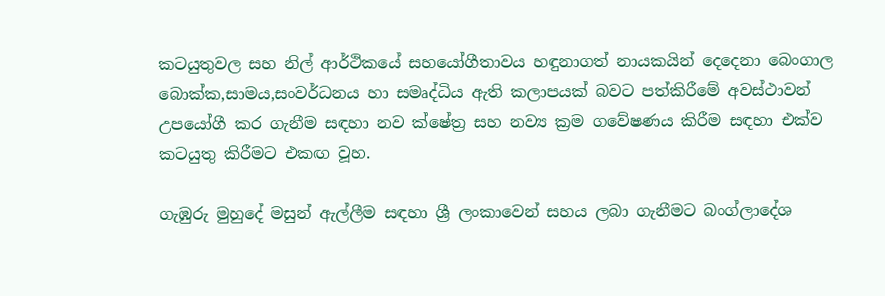කටයුතුවල සහ නිල් ආර්ථිකයේ සහයෝගීතාවය හඳුනාගත් නායකයින් දෙදෙනා බෙංගාල බොක්ක,සාමය,සංවර්ධනය හා සමෘද්ධිය ඇති කලාපයක් බවට පත්කිරීමේ අවස්ථාවන් උපයෝගී කර ගැනීම සඳහා නව ක්ෂේත්‍ර සහ නව්‍ය ක්‍රම ගවේෂණය කිරීම සඳහා එක්ව කටයුතු කිරීමට එකඟ වූහ.

ගැඹුරු මුහුදේ මසුන් ඇල්ලීම සඳහා ශ්‍රී ලංකාවෙන් සහය ලබා ගැනීමට බංග්ලාදේශ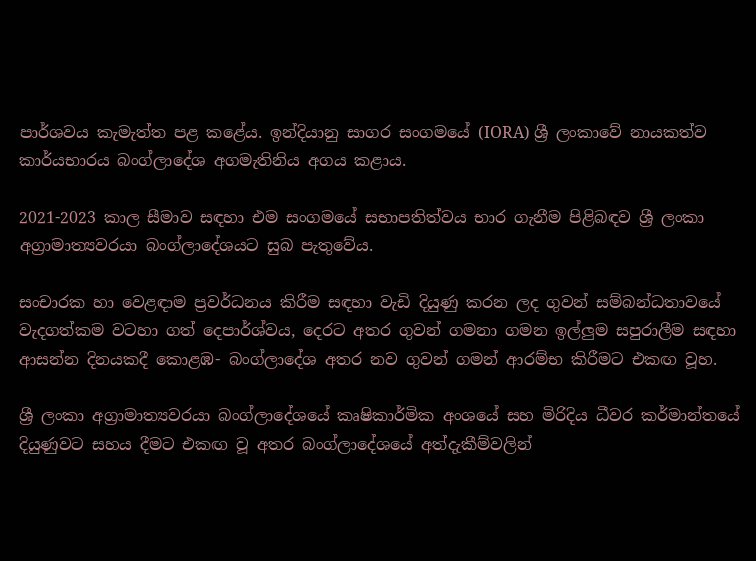පාර්ශවය කැමැත්ත පළ කළේය. ඉන්දියානු සාගර සංගමයේ (IORA) ශ්‍රී ලංකාවේ නායකත්ව කාර්යභාරය බංග්ලාදේශ අගමැතිනිය අගය කළාය.

2021-2023 කාල සීමාව සඳහා එම සංගමයේ සභාපතිත්වය භාර ගැනීම පිළිබඳව ශ්‍රී ලංකා අග්‍රාමාත්‍යවරයා බංග්ලාදේශයට සුබ පැතුවේය.

සංචාරක හා වෙළඳාම ප්‍රවර්ධනය කිරීම සඳහා වැඩි දියුණු කරන ලද ගුවන් සම්බන්ධතාවයේ වැදගත්කම වටහා ගත් දෙපාර්ශ්වය, දෙරට අතර ගුවන් ගමනා ගමන ඉල්ලුම සපුරාලීම සඳහා ආසන්න දිනයකදී කොළඹ- බංග්ලාදේශ අතර නව ගුවන් ගමන් ආරම්භ කිරීමට එකඟ වූහ.

ශ්‍රී ලංකා අග්‍රාමාත්‍යවරයා බංග්ලාදේශයේ කෘෂිකාර්මික අංශයේ සහ මිරිදිය ධීවර කර්මාන්තයේ දියුණුවට සහය දීමට එකඟ වූ අතර බංග්ලාදේශයේ අත්දැකීම්වලින්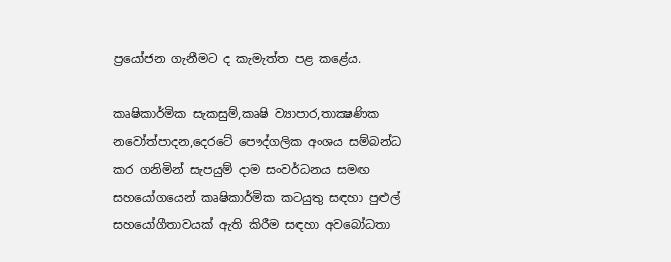ප්‍රයෝජන ගැනීමට ද කැමැත්ත පළ කළේය.

කෘෂිකාර්මික සැකසුම්,කෘෂි ව්‍යාපාර,තාක්‍ෂණික නවෝත්පාදන,දෙරටේ පෞද්ගලික අංශය සම්බන්ධ කර ගනිමින් සැපයුම් දාම සංවර්ධනය සමඟ සහයෝගයෙන් කෘෂිකාර්මික කටයුතු සඳහා පුළුල් සහයෝගීතාවයක් ඇති කිරීම සඳහා අවබෝධතා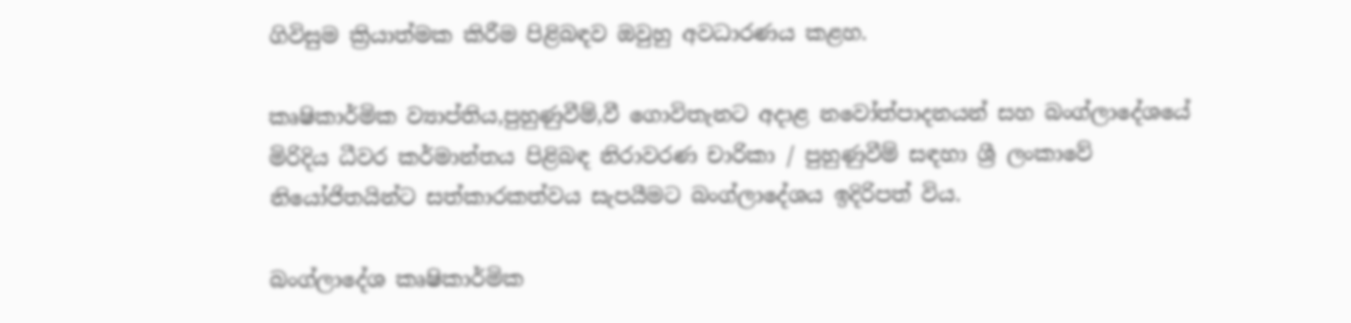ගිවිසුම ක්‍රියාත්මක කිරීම පිළිබඳව ඔවුහු අවධාරණය කළහ.

කෘෂිකාර්මික ව්‍යාප්තිය,පුහුණුවීම්,වී ගොවිතැනට අදාළ නවෝත්පාදනයන් සහ බංග්ලාදේශයේ මිරිදිය ධීවර කර්මාන්තය පිළිබඳ නිරාවරණ චාරිකා / පුහුණුවීම් සඳහා ශ්‍රී ලංකාවේ නියෝජිතයින්ට සත්කාරකත්වය සැපයීමට බංග්ලාදේශය ඉදිරිපත් විය.

බංග්ලාදේශ කෘෂිකාර්මික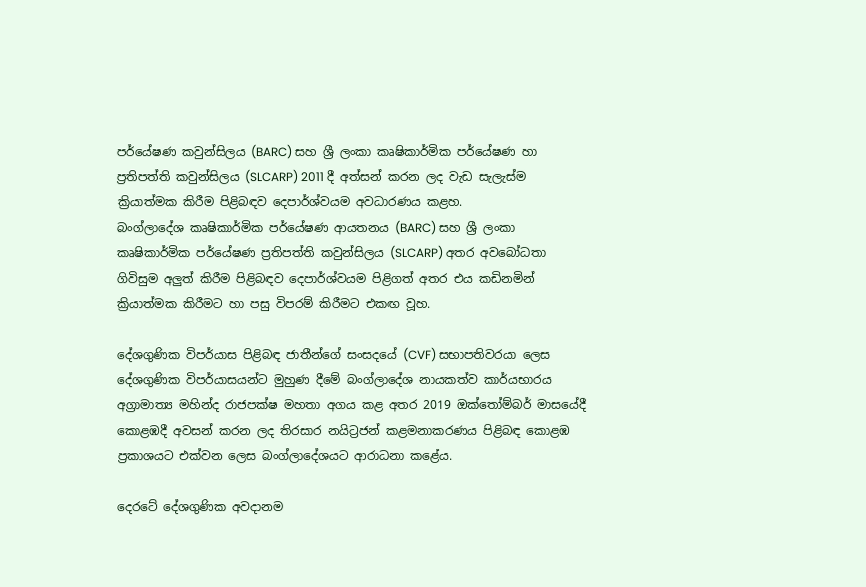පර්යේෂණ කවුන්සිලය (BARC) සහ ශ්‍රී ලංකා කෘෂිකාර්මික පර්යේෂණ හා ප්‍රතිපත්ති කවුන්සිලය (SLCARP) 2011 දී අත්සන් කරන ලද වැඩ සැලැස්ම ක්‍රියාත්මක කිරීම පිළිබඳව දෙපාර්ශ්වයම අවධාරණය කළහ.
බංග්ලාදේශ කෘෂිකාර්මික පර්යේෂණ ආයතනය (BARC) සහ ශ්‍රී ලංකා කෘෂිකාර්මික පර්යේෂණ ප්‍රතිපත්ති කවුන්සිලය (SLCARP) අතර අවබෝධතා ගිවිසුම අලුත් කිරීම පිළිබඳව දෙපාර්ශ්වයම පිළිගත් අතර එය කඩිනමින් ක්‍රියාත්මක කිරීමට හා පසු විපරම් කිරීමට එකඟ වූහ.

දේශගුණික විපර්යාස පිළිබඳ ජාතීන්ගේ සංසදයේ (CVF) සභාපතිවරයා ලෙස දේශගුණික විපර්යාසයන්ට මුහුණ දීමේ බංග්ලාදේශ නායකත්ව කාර්යභාරය අග්‍රාමාත්‍ය මහින්ද රාජපක්ෂ මහතා අගය කළ අතර 2019 ඔක්තෝම්බර් මාසයේදී කොළඹදී අවසන් කරන ලද තිරසාර නයිට්‍රජන් කළමනාකරණය පිළිබඳ කොළඹ ප්‍රකාශයට එක්වන ලෙස බංග්ලාදේශයට ආරාධනා කළේය.

දෙරටේ දේශගුණික අවදානම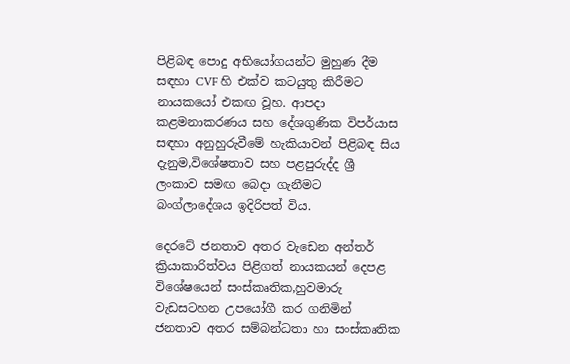පිළිබඳ පොදු අභියෝගයන්ට මුහුණ දීම සඳහා CVF හි එක්ව කටයුතු කිරීමට නායකයෝ එකඟ වූහ. ආපදා කළමනාකරණය සහ දේශගුණික විපර්යාස සඳහා අනුහුරුවීමේ හැකියාවන් පිළිබඳ සිය දැනුම,විශේෂතාව සහ පළපුරුද්ද ශ්‍රී ලංකාව සමඟ බෙදා ගැනීමට බංග්ලාදේශය ඉදිරිපත් විය.

දෙරටේ ජනතාව අතර වැඩෙන අන්තර් ක්‍රියාකාරිත්වය පිළිගත් නායකයන් දෙපළ විශේෂයෙන් සංස්කෘතික,හුවමාරු වැඩසටහන උපයෝගී කර ගනිමින් ජනතාව අතර සම්බන්ධතා හා සංස්කෘතික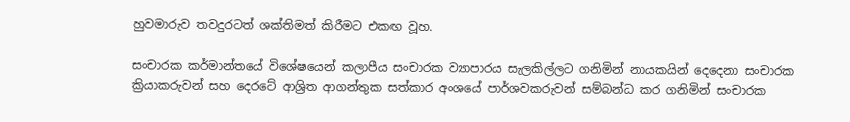හුවමාරුව තවදුරටත් ශක්තිමත් කිරීමට එකඟ වූහ.

සංචාරක කර්මාන්තයේ විශේෂයෙන් කලාපීය සංචාරක ව්‍යාපාරය සැලකිල්ලට ගනිමින් නායකයින් දෙදෙනා සංචාරක ක්‍රියාකරුවන් සහ දෙරටේ ආශ්‍රිත ආගන්තුක සත්කාර අංශයේ පාර්ශවකරුවන් සම්බන්ධ කර ගනිමින් සංචාරක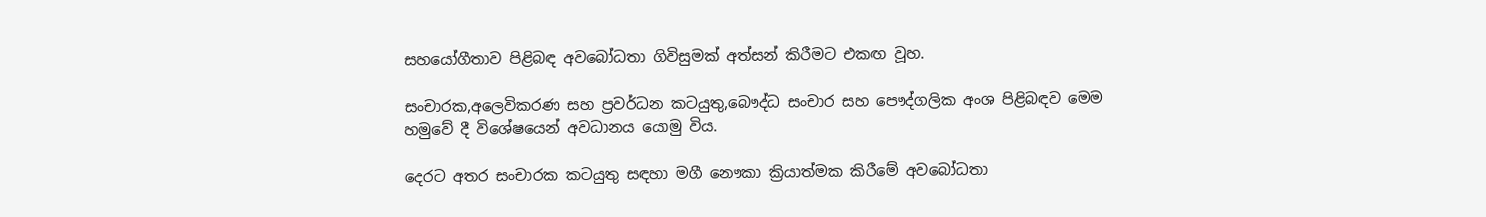සහයෝගීතාව පිළිබඳ අවබෝධතා ගිවිසුමක් අත්සන් කිරීමට එකඟ වූහ.

සංචාරක,අලෙවිකරණ සහ ප්‍රවර්ධන කටයුතු,බෞද්ධ සංචාර සහ පෞද්ගලික අංශ පිළිබඳව මෙම හමුවේ දී විශේෂයෙන් අවධානය යොමු විය.

දෙරට අතර සංචාරක කටයුතු සඳහා මගී නෞකා ක්‍රියාත්මක කිරීමේ අවබෝධතා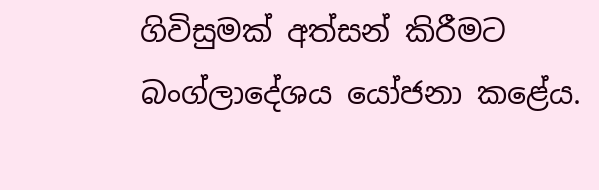ගිවිසුමක් අත්සන් කිරීමට බංග්ලාදේශය යෝජනා කළේය.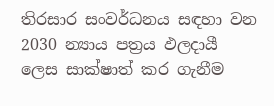තිරසාර සංවර්ධනය සඳහා වන 2030 න්‍යාය පත්‍රය ඵලදායී ලෙස සාක්ෂාත් කර ගැනීම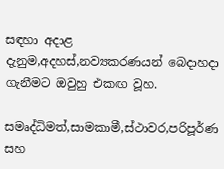සඳහා අදාළ දැනුම,අදහස්,නව්‍යකරණයන් බෙදාහදා ගැනීමට ඔවුහු එකඟ වූහ.

සමෘද්ධිමත්,සාමකාමී,ස්ථාවර,පරිපූර්ණ සහ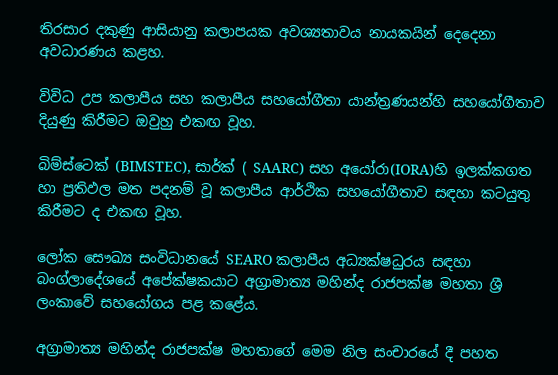තිරසාර දකුණු ආසියානු කලාපයක අවශ්‍යතාවය නායකයින් දෙදෙනා අවධාරණය කළහ.

විවිධ උප කලාපීය සහ කලාපීය සහයෝගීතා යාන්ත්‍රණයන්හි සහයෝගීතාව දියුණු කිරීමට ඔවුහු එකඟ වූහ.

බිම්ස්ටෙක් (BIMSTEC), සාර්ක් ( SAARC) සහ අයෝරා(IORA)හි ඉලක්කගත හා ප්‍රතිඵල මත පදනම් වූ කලාපීය ආර්ථික සහයෝගීතාව සඳහා කටයුතු කිරීමට ද එකඟ වූහ.

ලෝක සෞඛ්‍ය සංවිධානයේ SEARO කලාපීය අධ්‍යක්ෂධුරය සඳහා බංග්ලාදේශයේ අපේක්ෂකයාට අග්‍රාමාත්‍ය මහින්ද රාජපක්ෂ මහතා ශ්‍රී ලංකාවේ සහයෝගය පළ කළේය.

අග්‍රාමාත්‍ය මහින්ද රාජපක්ෂ මහතාගේ මෙම නිල සංචාරයේ දී පහත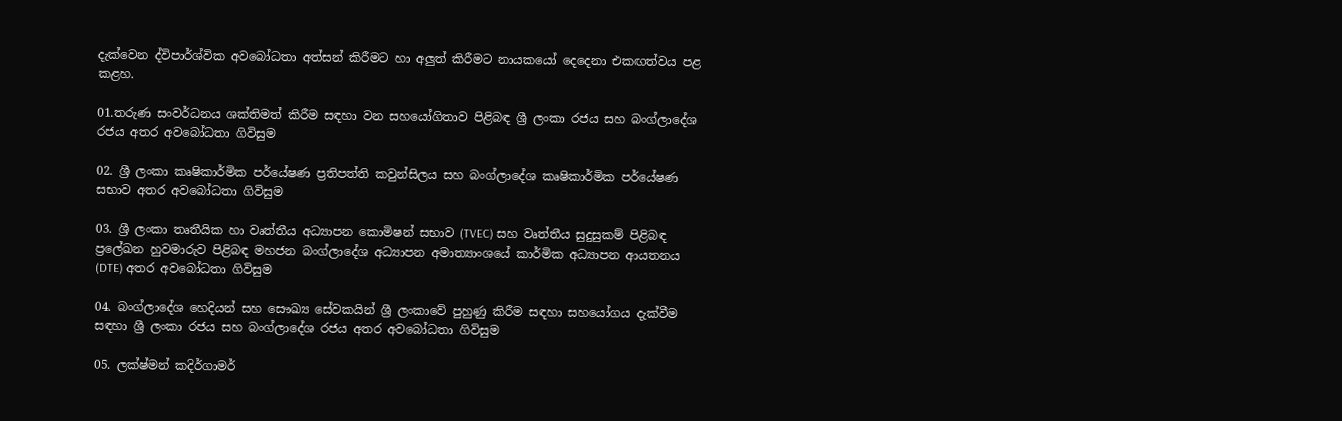දැක්වෙන ද්විපාර්ශ්වික අවබෝධතා අත්සන් කිරීමට හා අලුත් කිරීමට නායකයෝ දෙදෙනා එකඟත්වය පළ කළහ.

01.තරුණ සංවර්ධනය ශක්තිමත් කිරීම සඳහා වන සහයෝගිතාව පිළිබඳ ශ්‍රී ලංකා රජය සහ බංග්ලාදේශ රජය අතර අවබෝධතා ගිවිසුම

02. ශ්‍රී ලංකා කෘෂිකාර්මික පර්යේෂණ ප්‍රතිපත්ති කවුන්සිලය සහ බංග්ලාදේශ කෘෂිකාර්මික පර්යේෂණ සභාව අතර අවබෝධතා ගිවිසුම

03. ශ්‍රී ලංකා තෘතීයික හා වෘත්තීය අධ්‍යාපන කොමිෂන් සභාව (TVEC) සහ වෘත්තීය සුදුසුකම් පිළිබඳ ප්‍රලේඛන හුවමාරුව පිළිබඳ මහජන බංග්ලාදේශ අධ්‍යාපන අමාත්‍යාංශයේ කාර්මික අධ්‍යාපන ආයතනය (DTE) අතර අවබෝධතා ගිවිසුම

04. බංග්ලාදේශ හෙදියන් සහ සෞඛ්‍ය සේවකයින් ශ්‍රී ලංකාවේ පුහුණු කිරීම සඳහා සහයෝගය දැක්වීම සඳහා ශ්‍රී ලංකා රජය සහ බංග්ලාදේශ රජය අතර අවබෝධතා ගිවිසුම

05. ලක්ෂ්මන් කදිර්ගාමර්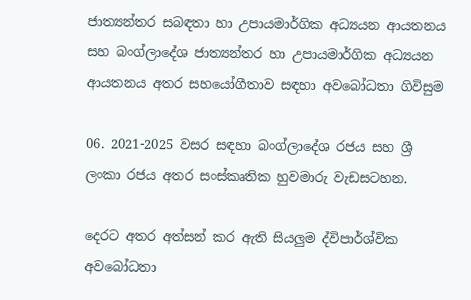ජාත්‍යන්තර සබඳතා හා උපායමාර්ගික අධ්‍යයන ආයතනය සහ බංග්ලාදේශ ජාත්‍යන්තර හා උපායමාර්ගික අධ්‍යයන ආයතනය අතර සහයෝගීතාව සඳහා අවබෝධතා ගිවිසුම

06. 2021-2025 වසර සඳහා බංග්ලාදේශ රජය සහ ශ්‍රී ලංකා රජය අතර සංස්කෘතික හුවමාරු වැඩසටහන.

දෙරට අතර අත්සන් කර ඇති සියලුම ද්විපාර්ශ්වික අවබෝධතා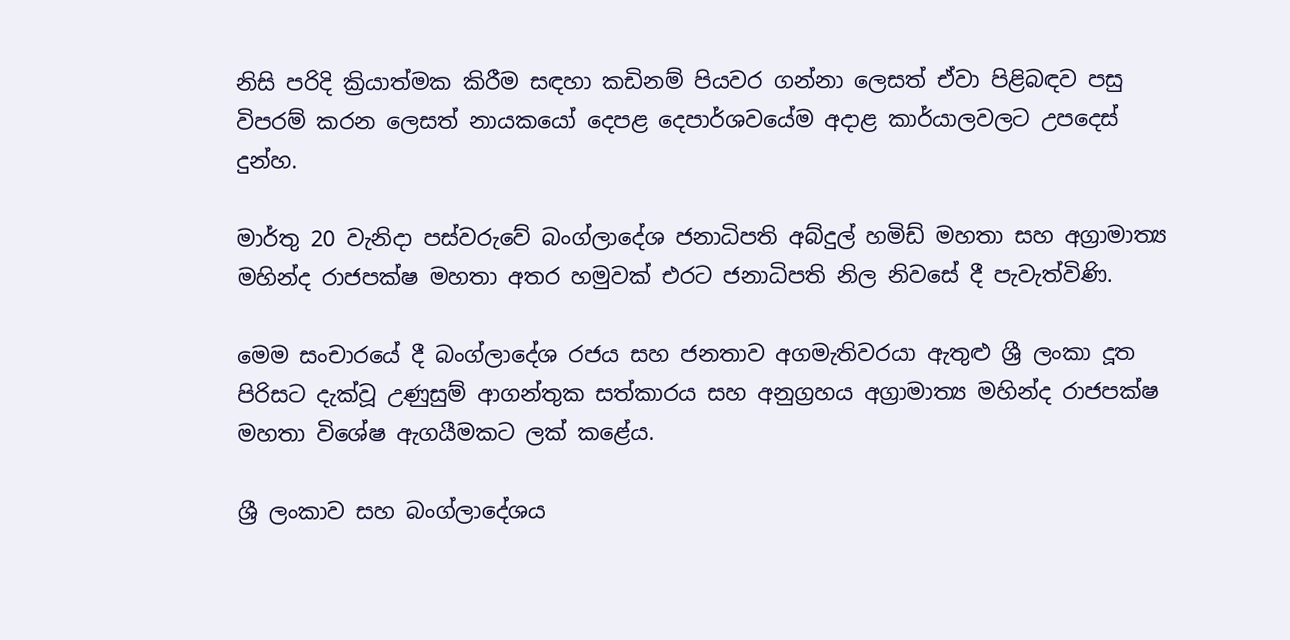නිසි පරිදි ක්‍රියාත්මක කිරීම සඳහා කඩිනම් පියවර ගන්නා ලෙසත් ඒවා පිළිබඳව පසු විපරම් කරන ලෙසත් නායකයෝ දෙපළ දෙපාර්ශවයේම අදාළ කාර්යාලවලට උපදෙස් දුන්හ.

මාර්තු 20 වැනිදා පස්වරුවේ බංග්ලාදේශ ජනාධිපති අබ්දුල් හමිඩ් මහතා සහ අග්‍රාමාත්‍ය මහින්ද රාජපක්ෂ මහතා අතර හමුවක් එරට ජනාධිපති නිල නිවසේ දී පැවැත්විණි.

මෙම සංචාරයේ දී බංග්ලාදේශ රජය සහ ජනතාව අගමැතිවරයා ඇතුළු ශ්‍රී ලංකා දූත පිරිසට දැක්වූ උණුසුම් ආගන්තුක සත්කාරය සහ අනුග්‍රහය අග්‍රාමාත්‍ය මහින්ද රාජපක්ෂ මහතා විශේෂ ඇගයීමකට ලක් කළේය.

ශ්‍රී ලංකාව සහ බංග්ලාදේශය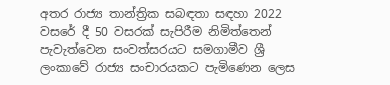අතර රාජ්‍ය තාන්ත්‍රික සබඳතා සඳහා 2022 වසරේ දී 50 වසරක් සැපිරීම නිමිත්තෙන් පැවැත්වෙන සංවත්සරයට සමගාමීව ශ්‍රී ලංකාවේ රාජ්‍ය සංචාරයකට පැමිණෙන ලෙස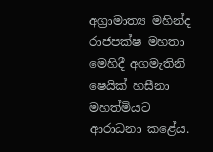අග්‍රාමාත්‍ය මහින්ද රාජපක්ෂ මහතා මෙහිදී අගමැතිනි ෂෙයික් හසීනා මහත්මියට ආරාධනා කළේය.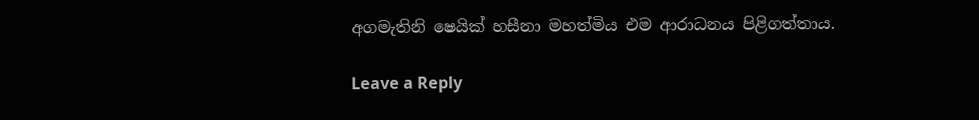අගමැතිනි ෂෙයික් හසීනා මහත්මිය එම ආරාධනය පිළිගත්තාය.

Leave a Reply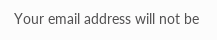Your email address will not be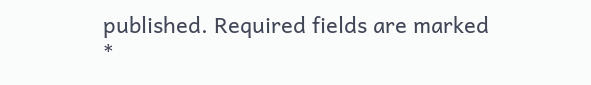published. Required fields are marked *